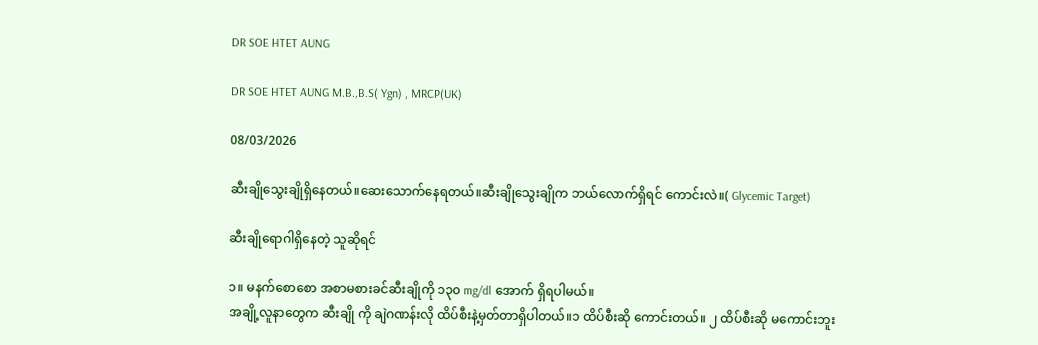DR SOE HTET AUNG

DR SOE HTET AUNG M.B.,B.S( Ygn) , MRCP(UK)

08/03/2026

ဆီးချိုသွေးချိုရှိနေတယ်။ဆေးသောက်နေရတယ်။ဆီးချိုသွေးချိုက ဘယ်လောက်ရှိရင် ကောင်းလဲ။( Glycemic Target)

ဆီးချိုရောဂါရှိနေတဲ့ သူဆိုရင်

၁။ မနက်စောစော အစာမစားခင်ဆီးချိုကို ၁၃၀ mg/dl အောက် ရှိရပါမယ်။
အချို့လူနာတွေက ဆီးချို ကို ချဲဂဏန်းလို ထိပ်စီးနဲ့မှတ်တာရှိပါတယ်။၁ ထိပ်စီးဆို ကောင်းတယ်။ ၂ ထိပ်စီးဆို မကောင်းဘူး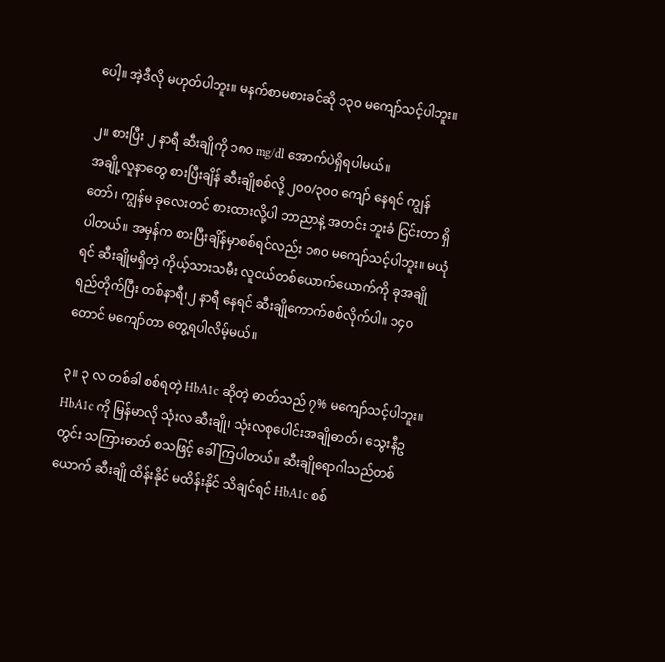ပေါ့။ အဲ့ဒီလို မဟုတ်ပါဘူး။ မနက်စာမစားခင်ဆို ၁၃၀ မကျော်သင့်ပါဘူး။

၂။ စားပြီး ၂ နာရီ ဆီးချိုကို ၁၈၀ mg/dl အောက်ပဲရှိရပါမယ်။
အချို့လူနာတွေ စားပြီးချိန် ဆီးချိုစစ်လို့ ၂၀၀/၃၀၀ ကျော် နေရင် ကျွန်တော်၊ ကျွန်မ ခုလေးတင် စားထားလို့ပါ ဘာညာနဲ့ အတင်း ဘူးခံ ငြင်းတာ ရှိပါတယ်။ အမှန်က စားပြီးချိန်မှာစစ်ရင်လည်း ၁၈၀ မကျော်သင့်ပါဘူး။ မယုံရင် ဆီးချိုမရှိတဲ့ ကိုယ့်သားသမီး လူငယ်တစ်ယောက်ယောက်ကို ခုအချိုရည်တိုက်ပြီး တစ်နာရီ၊၂ နာရီ နေရင် ဆီးချိုကောက်စစ်လိုက်ပါ။ ၁၄၀ တောင် မကျော်တာ တွေ့ရပါလိမ့်မယ်။

၃။ ၃ လ တစ်ခါ စစ်ရတဲ့ HbA1c ဆိုတဲ့ ဓာတ်သည် ၇% မကျော်သင့်ပါဘူး။
HbA1c ကို မြန်မာလို သုံးလ ဆီးချို၊ သုံးလစုပေါင်းအချိုဓာတ်၊ သွေးနီဥတွင်း သကြားဓာတ် စသဖြင့် ခေါ်ကြပါတယ်။ ဆီးချိုရောဂါသည်တစ်ယောက် ဆီးချို ထိန်းနိုင် မထိန်းနိုင် သိချင်ရင် HbA1c စစ်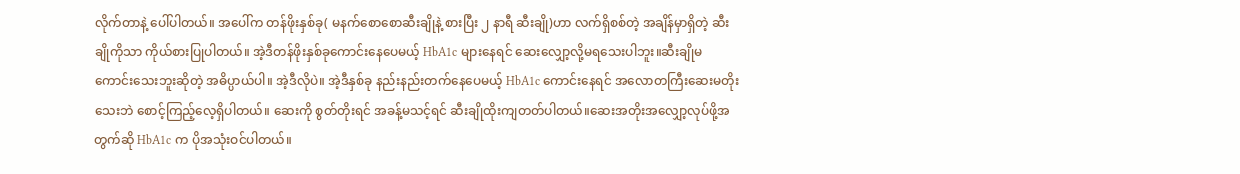လိုက်တာနဲ့ ပေါ်ပါတယ်။ အပေါ်က တန်ဖိုးနှစ်ခု( မနက်စောစောဆီးချိုနဲ့ စားပြီး ၂ နာရီ ဆီးချို)ဟာ လက်ရှိစစ်တဲ့ အချိန်မှာရှိတဲ့ ဆီးချိုကိုသာ ကိုယ်စားပြုပါတယ်။ အဲ့ဒီတန်ဖိုးနှစ်ခုကောင်းနေပေမယ့် HbA1c များနေရင် ဆေးလျှော့လို့မရသေးပါဘူး။ဆီးချိုမကောင်းသေးဘူးဆိုတဲ့ အဓိပ္ပာယ်ပါ။ အဲ့ဒီလိုပဲ။ အဲ့ဒီနှစ်ခု နည်းနည်းတက်နေပေမယ့် HbA1c ကောင်းနေရင် အလောတကြီးဆေးမတိုးသေးဘဲ စောင့်ကြည့်လေ့ရှိပါတယ်။ ဆေးကို စွတ်တိုးရင် အခန့်မသင့်ရင် ဆီးချိုထိုးကျတတ်ပါတယ်။ဆေးအတိုးအလျှော့လုပ်ဖို့အတွက်ဆို HbA1c က ပိုအသုံးဝင်ပါတယ်။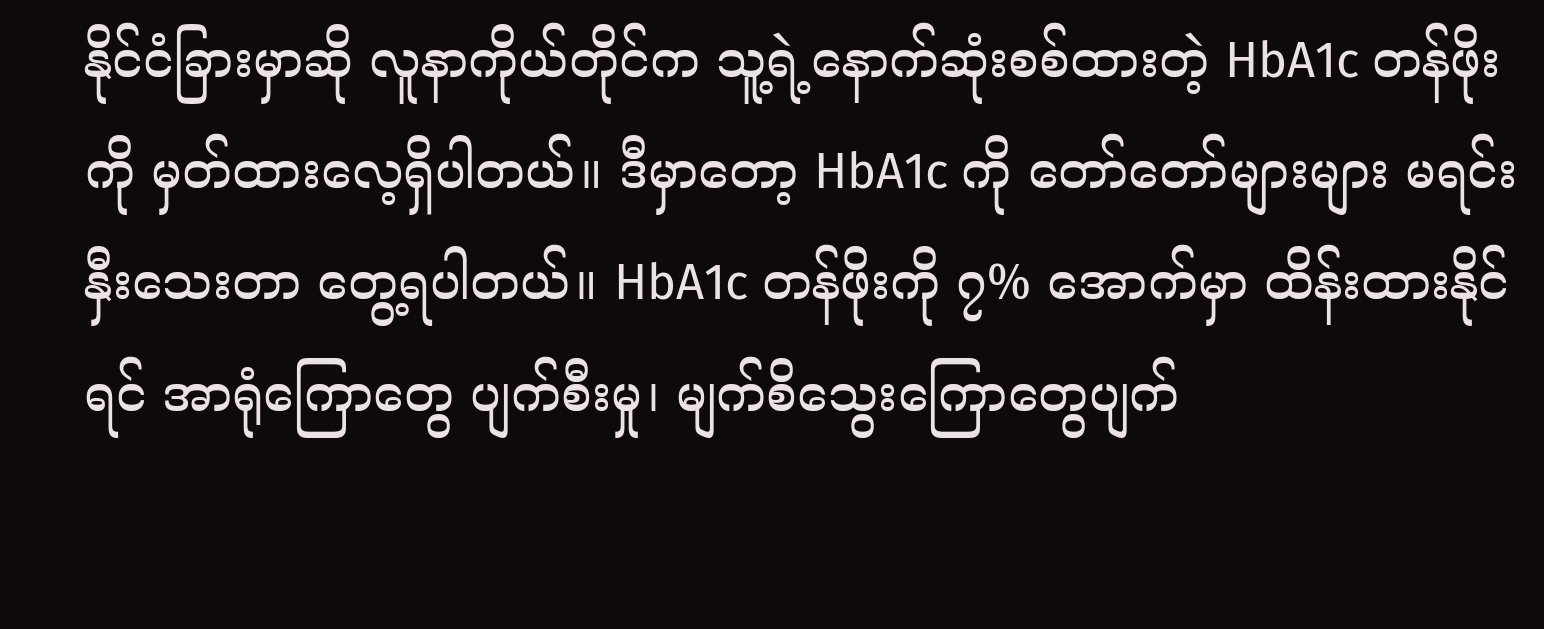နိုင်ငံခြားမှာဆို လူနာကိုယ်တိုင်က သူ့ရဲ့နောက်ဆုံးစစ်ထားတဲ့ HbA1c တန်ဖိုးကို မှတ်ထားလေ့ရှိပါတယ်။ ဒီမှာတော့ HbA1c ကို တော်တော်များများ မရင်းနှီးသေးတာ တွေ့ရပါတယ်။ HbA1c တန်ဖိုးကို ၇% အောက်မှာ ထိန်းထားနိုင်ရင် အာရုံကြောတွေ ပျက်စီးမှု၊ မျက်စိသွေးကြောတွေပျက်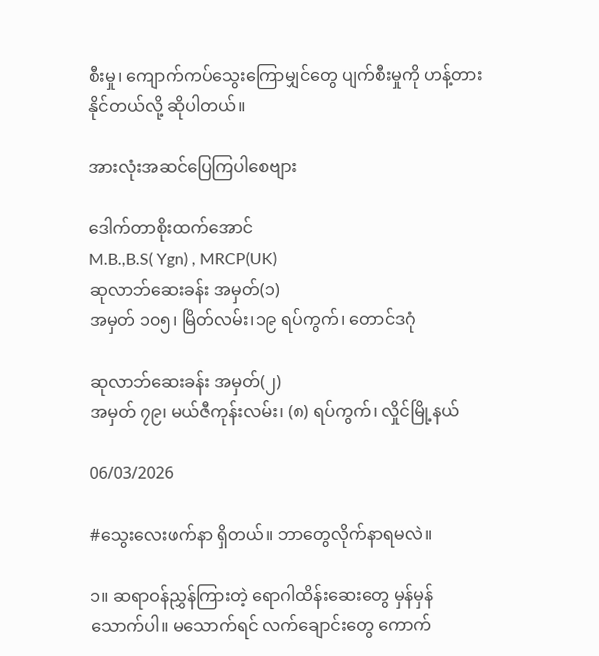စီးမှု၊ ကျောက်ကပ်သွေးကြောမျှင်တွေ ပျက်စီးမှုကို ဟန့်တားနိုင်တယ်လို့ ဆိုပါတယ်။

အားလုံးအဆင်ပြေကြပါစေဗျား

ဒေါက်တာစိုးထက်အောင်
M.B.,B.S( Ygn) , MRCP(UK)
ဆုလာဘ်ဆေးခန်း အမှတ်(၁)
အမှတ် ၁၀၅၊ မြိတ်လမ်း၊၁၉ ရပ်ကွက်၊ တောင်ဒဂုံ

ဆုလာဘ်ဆေးခန်း အမှတ်(၂)
အမှတ် ၇၉၊ မယ်ဇီကုန်းလမ်း၊ (၈) ရပ်ကွက်၊ လှိုင်မြို့နယ်

06/03/2026

#သွေးလေးဖက်နာ ရှိတယ်။ ဘာတွေလိုက်နာရမလဲ။

၁။ ဆရာဝန်ညွှန်ကြားတဲ့ ရောဂါထိန်းဆေးတွေ မှန်မှန်သောက်ပါ။ မသောက်ရင် လက်ချောင်းတွေ ကောက်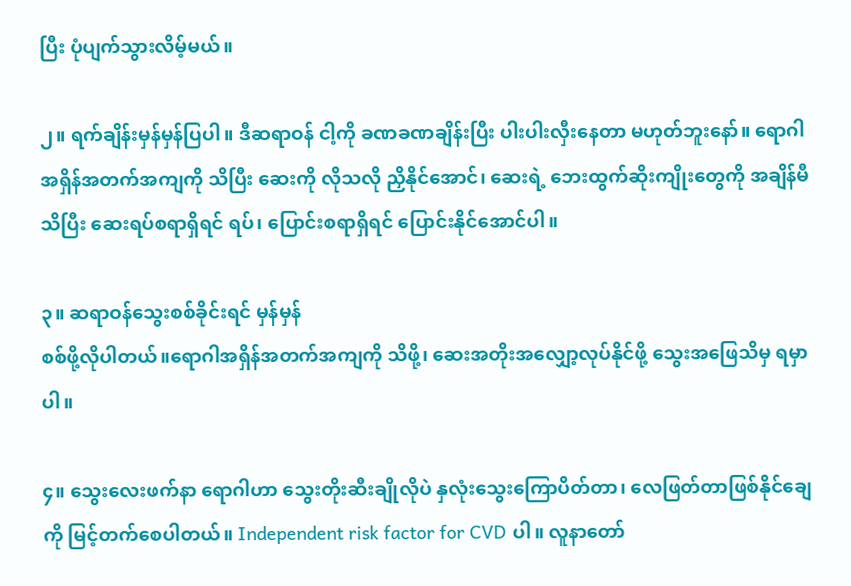ပြီး ပုံပျက်သွားလိမ့်မယ်။

၂။ ရက်ချိန်းမှန်မှန်ပြပါ။ ဒီဆရာဝန် ငါ့ကို ခဏခဏချိန်းပြီး ပါးပါးလှီးနေတာ မဟုတ်ဘူးနော်။ ရောဂါ အရှိန်အတက်အကျကို သိပြီး ဆေးကို လိုသလို ညှိနိုင်အောင်၊ ဆေးရဲ့ ဘေးထွက်ဆိုးကျိုးတွေကို အချိန်မီသိပြီး ဆေးရပ်စရာရှိရင် ရပ်၊ ပြောင်းစရာရှိရင် ပြောင်းနိုင်အောင်ပါ။

၃။ ဆရာဝန်သွေးစစ်ခိုင်းရင် မှန်မှန်
စစ်ဖို့လိုပါတယ်။ရောဂါအရှိန်အတက်အကျကို သိဖို့၊ ဆေးအတိုးအလျှော့လုပ်နိုင်ဖို့ သွေးအဖြေသိမှ ရမှာပါ။

၄။ သွေးလေးဖက်နာ ရောဂါဟာ သွေးတိုးဆီးချိုလိုပဲ နှလုံးသွေးကြောပိတ်တာ၊ လေဖြတ်တာဖြစ်နိုင်ချေကို မြင့်တက်စေပါတယ်။ Independent risk factor for CVD ပါ။ လူနာတော်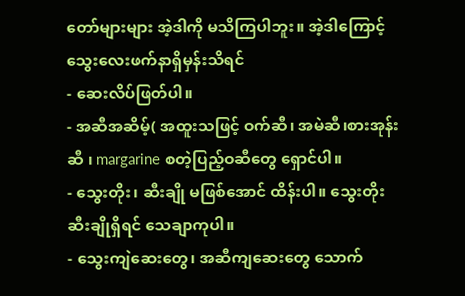တော်များများ အဲ့ဒါကို မသိကြပါဘူး။ အဲ့ဒါကြောင့် သွေးလေးဖက်နာရှိမှန်းသိရင်
- ဆေးလိပ်ဖြတ်ပါ။
- အဆီအဆိမ့်( အထူးသဖြင့် ဝက်ဆီ၊ အမဲဆီ၊စားအုန်းဆီ ၊ margarine စတဲ့ပြည့်ဝဆီတွေ ရှောင်ပါ။
- သွေးတိုး၊ ဆီးချို မဖြစ်အောင် ထိန်းပါ။ သွေးတိုးဆီးချိုရှိရင် သေချာကုပါ။
- သွေးကျဲဆေးတွေ၊ အဆီကျဆေးတွေ သောက်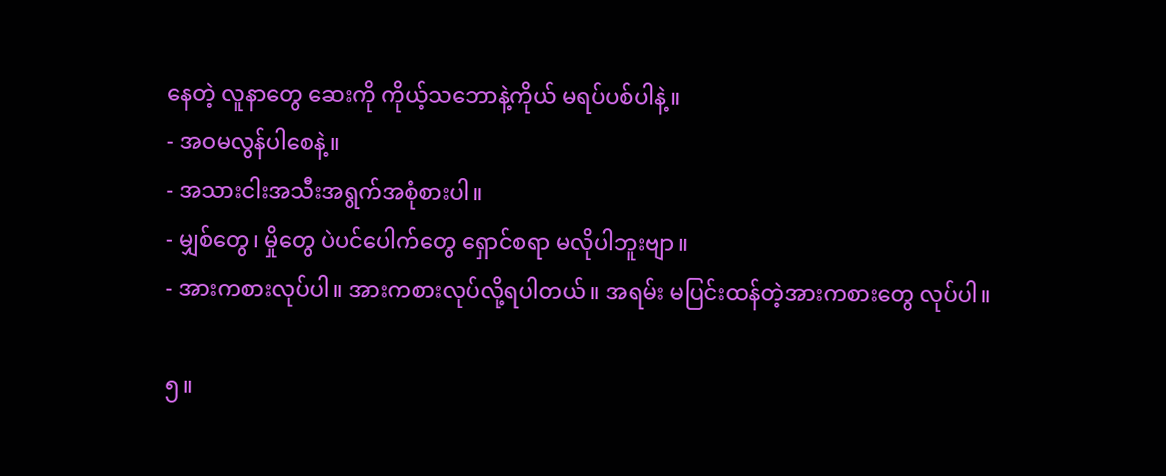နေတဲ့ လူနာတွေ ဆေးကို ကိုယ့်သဘောနဲ့ကိုယ် မရပ်ပစ်ပါနဲ့။
- အဝမလွန်ပါစေနဲ့။
- အသားငါးအသီးအရွက်အစုံစားပါ။
- မျှစ်တွေ၊ မှိုတွေ ပဲပင်ပေါက်တွေ ရှောင်စရာ မလိုပါဘူးဗျာ။
- အားကစားလုပ်ပါ။ အားကစားလုပ်လို့ရပါတယ်။ အရမ်း မပြင်းထန်တဲ့အားကစားတွေ လုပ်ပါ။

၅။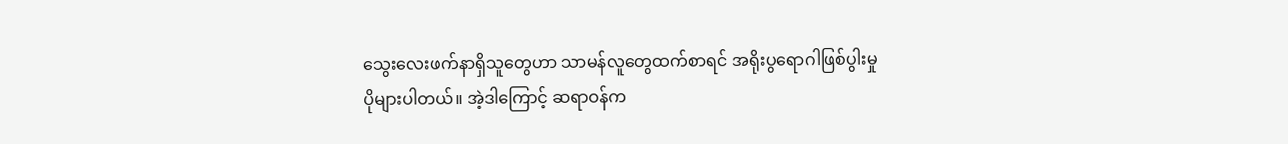သွေးလေးဖက်နာရှိသူတွေဟာ သာမန်လူတွေထက်စာရင် အရိုးပွရောဂါဖြစ်ပွါးမှု ပိုများပါတယ်။ အဲ့ဒါကြောင့် ဆရာဝန်က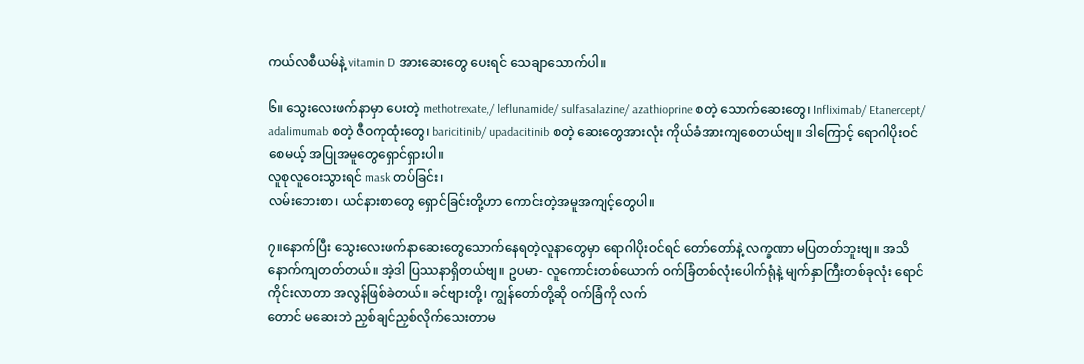ကယ်လစီယမ်နဲ့ vitamin D အားဆေးတွေ ပေးရင် သေချာသောက်ပါ။

၆။ သွေးလေးဖက်နာမှာ ပေးတဲ့ methotrexate,/ leflunamide/ sulfasalazine/ azathioprine စတဲ့ သောက်ဆေးတွေ၊ Infliximab/ Etanercept/ adalimumab စတဲ့ ဇီဝကုထုံးတွေ၊ baricitinib/ upadacitinib စတဲ့ ဆေးတွေအားလုံး ကိုယ်ခံအားကျစေတယ်ဗျ။ ဒါကြောင့် ရောဂါပိုးဝင်စေမယ့် အပြုအမူတွေရှောင်ရှားပါ။
လူစုလူဝေးသွားရင် mask တပ်ခြင်း၊
လမ်းဘေးစာ၊ ယင်နားစာတွေ ရှောင်ခြင်းတို့ဟာ ကောင်းတဲ့အမူအကျင့်တွေပါ။

၇။နောက်ပြီး သွေးလေးဖက်နာဆေးတွေသောက်နေရတဲ့လူနာတွေမှာ ရောဂါပိုးဝင်ရင် တော်တော်နဲ့ လက္ခဏာ မပြတတ်ဘူးဗျ။ အသိနောက်ကျတတ်တယ်။ အဲ့ဒါ ပြဿနာရှိတယ်ဗျ။ ဥပမာ- လူကောင်းတစ်ယောက် ဝက်ခြံတစ်လုံးပေါက်ရုံနဲ့ မျက်နှာကြီးတစ်ခုလုံး ရောင်ကိုင်းလာတာ အလွန်ဖြစ်ခဲတယ်။ ခင်ဗျားတို့၊ ကျွန်တော်တို့ဆို ဝက်ခြံကို လက်
တောင် မဆေးဘဲ ညှစ်ချင်ညှစ်လိုက်သေးတာမ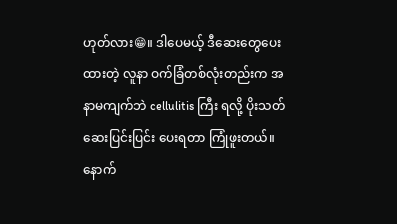ဟုတ်လား😁။ ဒါပေမယ့် ဒီဆေးတွေပေးထားတဲ့ လူနာ ဝက်ခြံတစ်လုံးတည်းက အနာမကျက်ဘဲ cellulitis ကြီး ရလို့ ပိုးသတ်ဆေးပြင်းပြင်း ပေးရတာ ကြုံဖူးတယ်။
နောက်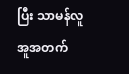ပြီး သာမန်လူ အူအတက်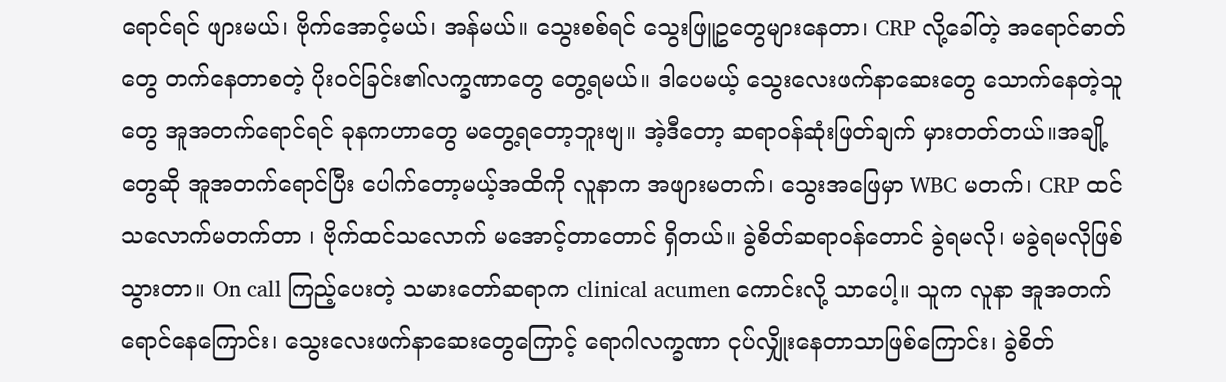ရောင်ရင် ဖျားမယ်၊ ဗိုက်အောင့်မယ်၊ အန်မယ်။ သွေးစစ်ရင် သွေးဖြူဥတွေများနေတာ၊ CRP လို့ခေါ်တဲ့ အရောင်ဓာတ်တွေ တက်နေတာစတဲ့ ပိုးဝင်ခြင်း၏လက္ခဏာတွေ တွေ့ရမယ်။ ဒါပေမယ့် သွေးလေးဖက်နာဆေးတွေ သောက်နေတဲ့သူတွေ အူအတက်ရောင်ရင် ခုနကဟာတွေ မတွေ့ရတော့ဘူးဗျ။ အဲ့ဒီတော့ ဆရာဝန်ဆုံးဖြတ်ချက် မှားတတ်တယ်။အချို့တွေဆို အူအတက်ရောင်ပြီး ပေါက်တော့မယ့်အထိကို လူနာက အဖျားမတက်၊ သွေးအဖြေမှာ WBC မတက်၊ CRP ထင်သလောက်မတက်တာ ၊ ဗိုက်ထင်သလောက် မအောင့်တာတောင် ရှိတယ်။ ခွဲစိတ်ဆရာဝန်တောင် ခွဲရမလို၊ မခွဲရမလိုဖြစ်သွားတာ။ On call ကြည့်ပေးတဲ့ သမားတော်ဆရာက clinical acumen ကောင်းလို့ သာပေါ့။ သူက လူနာ အူအတက်ရောင်နေကြောင်း၊ သွေးလေးဖက်နာဆေးတွေကြောင့် ရောဂါလက္ခဏာ ငုပ်လျှိုးနေတာသာဖြစ်ကြောင်း၊ ခွဲစိတ်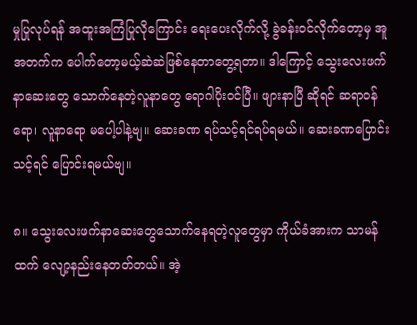မှုပြုလုပ်ရန် အထူးအကြံပြုလိုကြောင်း ရေးပေးလိုက်လို့ ခွဲခန်းဝင်လိုက်တော့မှ အူအတက်က ပေါက်တော့မယ့်ဆဲဆဲဖြစ်နေတာတွေ့ရတာ။ ဒါကြောင့် သွေးလေးဖက်နာဆေးတွေ သောက်နေတဲ့လူနာတွေ ရောဂါပိုးဝင်ပြီ။ ဖျားနာပြီ ဆိုရင် ဆရာဝန်ရော၊ လူနာရော မပေါ့ပါနဲ့ဗျ။ ဆေးခဏ ရပ်သင့်ရင်ရပ်ရမယ်။ ဆေးခဏပြောင်းသင့်ရင် ပြောင်းရမယ်ဗျ။

၈။ သွေးလေးဖက်နာဆေးတွေသောက်နေရတဲ့လူတွေမှာ ကိုယ်ခံအားက သာမန်ထက် လျော့နည်းနေတတ်တယ်။ အဲ့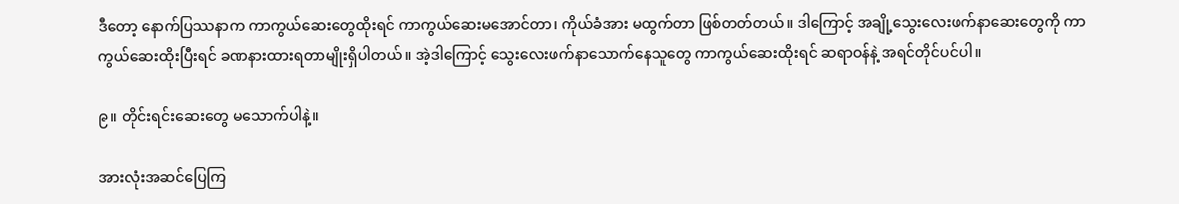ဒီတော့ နောက်ပြဿနာက ကာကွယ်ဆေးတွေထိုးရင် ကာကွယ်ဆေးမအောင်တာ၊ ကိုယ်ခံအား မထွက်တာ ဖြစ်တတ်တယ်။ ဒါကြောင့် အချို့သွေးလေးဖက်နာဆေးတွေကို ကာကွယ်ဆေးထိုးပြီးရင် ခဏနားထားရတာမျိုးရှိပါတယ်။ အဲ့ဒါကြောင့် သွေးလေးဖက်နာသောက်နေသူတွေ ကာကွယ်ဆေးထိုးရင် ဆရာဝန်နဲ့ အရင်တိုင်ပင်ပါ။

၉။ တိုင်းရင်းဆေးတွေ မသောက်ပါနဲ့။

အားလုံးအဆင်ပြေကြ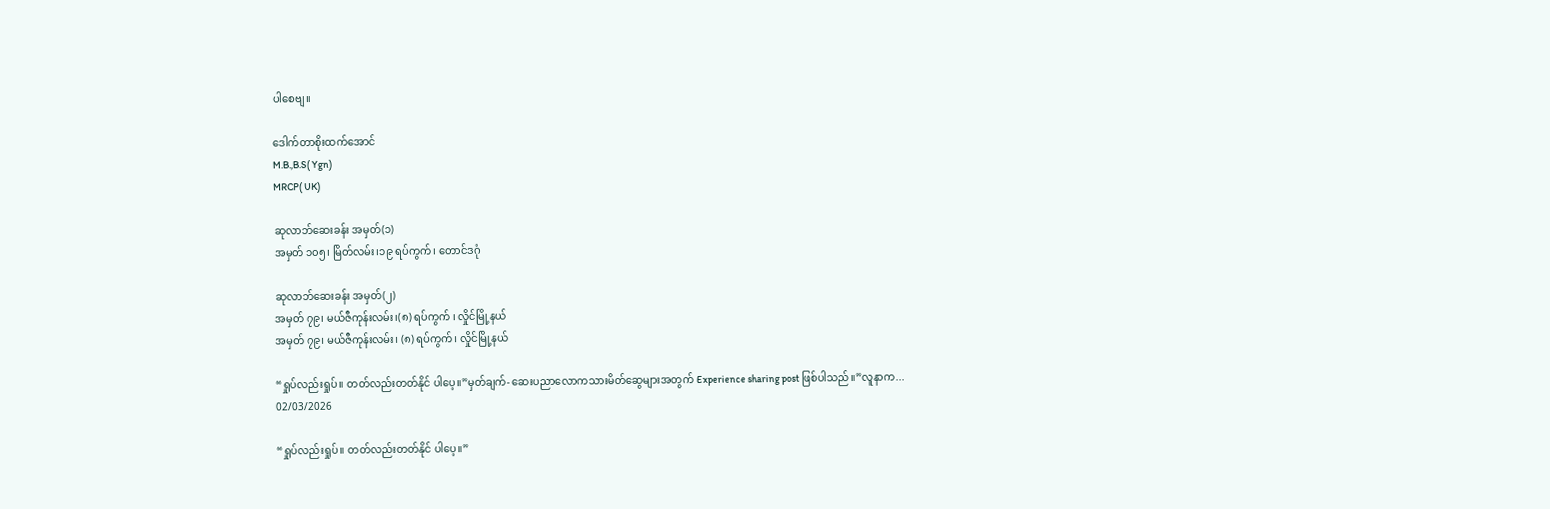ပါစေဗျ။

ဒေါက်တာစိုးထက်အောင်
M.B.,B.S( Ygn)
MRCP( UK)

ဆုလာဘ်ဆေးခန်း အမှတ်(၁)
အမှတ် ၁၀၅၊ မြိတ်လမ်း၊၁၉ ရပ်ကွက်၊ တောင်ဒဂုံ

ဆုလာဘ်ဆေးခန်း အမှတ်(၂)
အမှတ် ၇၉၊ မယ်ဇီကုန်းလမ်း၊(၈) ရပ်ကွက် ၊ လှိုင်မြို့နယ်
အမှတ် ၇၉၊ မယ်ဇီကုန်းလမ်း၊ (၈) ရပ်ကွက်၊ လှိုင်မြို့နယ်

“ရှုပ်လည်းရှုပ်။ တတ်လည်းတတ်နိုင် ပါပေ့။”မှတ်ချက်- ဆေးပညာလောကသားမိတ်ဆွေများအတွက် Experience sharing post ဖြစ်ပါသည်။”လူနာက...
02/03/2026

“ရှုပ်လည်းရှုပ်။ တတ်လည်းတတ်နိုင် ပါပေ့။”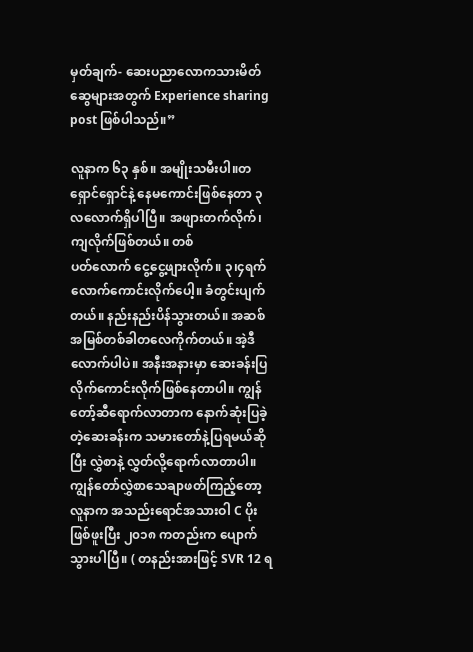မှတ်ချက်- ဆေးပညာလောကသားမိတ်ဆွေများအတွက် Experience sharing post ဖြစ်ပါသည်။”

လူနာက ၆၃ နှစ်။ အမျိုးသမီးပါ။တရှောင်ရှောင်နဲ့ နေမကောင်းဖြစ်နေတာ ၃ လလောက်ရှိပါပြီ။ အဖျားတက်လိုက်၊ ကျလိုက်ဖြစ်တယ်။ တစ်
ပတ်လောက် ငွေ့ငွေ့ဖျားလိုက်။ ၃၊၄ရက်လောက်ကောင်းလိုက်ပေါ့။ ခံတွင်းပျက်တယ်။ နည်းနည်းပိန်သွားတယ်။ အဆစ်အမြစ်တစ်ခါတလေကိုက်တယ်။ အဲ့ဒီလောက်ပါပဲ။ အနီးအနားမှာ ဆေးခန်းပြလိုက်ကောင်းလိုက်ဖြစ်နေတာပါ။ ကျွန်တော့်ဆီရောက်လာတာက နောက်ဆုံးပြခဲ့တဲ့ဆေးခန်းက သမားတော်နဲ့ပြရမယ်ဆိုပြီး လွှဲစာနဲ့ လွှတ်လို့ရောက်လာတာပါ။
ကျွန်တော်လွှဲစာသေချာဖတ်ကြည့်တော့ လူနာက အသည်းရောင်အသားဝါ C ပိုးဖြစ်ဖူးပြီး ၂၀၁၈ ကတည်းက ပျောက်သွားပါပြီ။ ( တနည်းအားဖြင့် SVR 12 ရ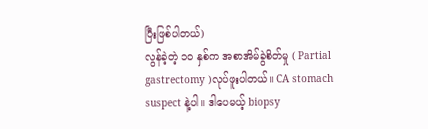ပြီးဖြစ်ပါတယ်)
လွန်ခဲ့တဲ့ ၁၀ နှစ်က အစာအိမ်ခွဲစိတ်မှု ( Partial gastrectomy )လုပ်ဖူးပါတယ်။ CA stomach suspect နဲ့ပါ။ ဒါပေမယ့် biopsy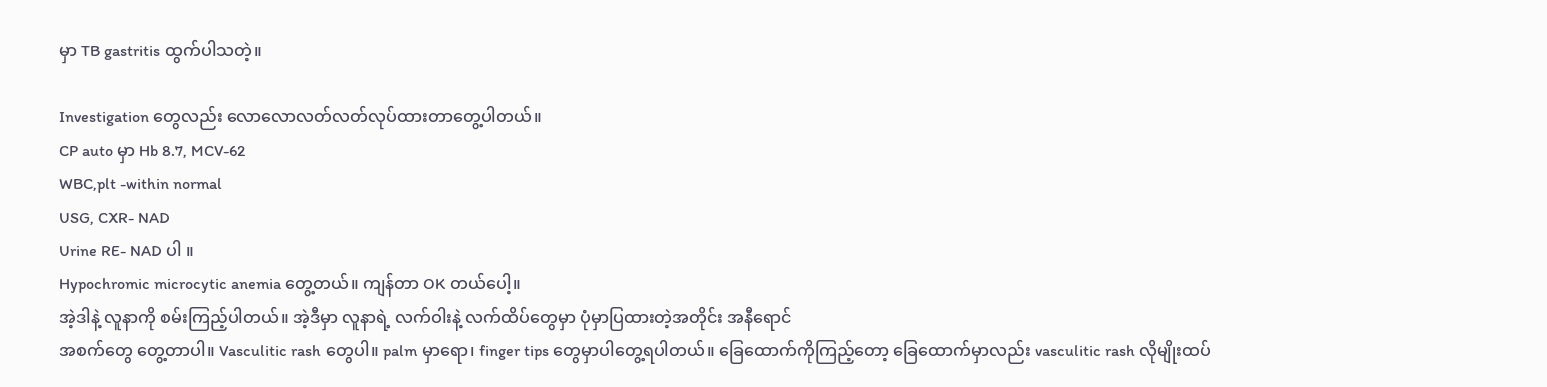မှာ TB gastritis ထွက်ပါသတဲ့။

Investigation တွေလည်း လောလောလတ်လတ်လုပ်ထားတာတွေ့ပါတယ်။
CP auto မှာ Hb 8.7, MCV-62
WBC,plt -within normal
USG, CXR- NAD
Urine RE- NAD ပါ ။
Hypochromic microcytic anemia တွေ့တယ်။ ကျန်တာ OK တယ်ပေါ့။
အဲ့ဒါနဲ့ လူနာကို စမ်းကြည့်ပါတယ်။ အဲ့ဒီမှာ လူနာရဲ့ လက်ဝါးနဲ့ လက်ထိပ်တွေမှာ ပုံမှာပြထားတဲ့အတိုင်း အနီရောင်
အစက်တွေ တွေ့တာပါ။ Vasculitic rash တွေပါ။ palm မှာရော၊ finger tips တွေမှာပါတွေ့ရပါတယ်။ ခြေထောက်ကိုကြည့်တော့ ခြေထောက်မှာလည်း vasculitic rash လိုမျိုးထပ်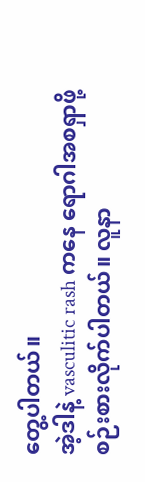တွေ့ပါတယ်။
အဲ့ဒါနဲ့ vasculitic rash ကနေ ရောဂါအစရှာဖို့ စဉ်းစားလိုက်ပါတယ်။ လူနာ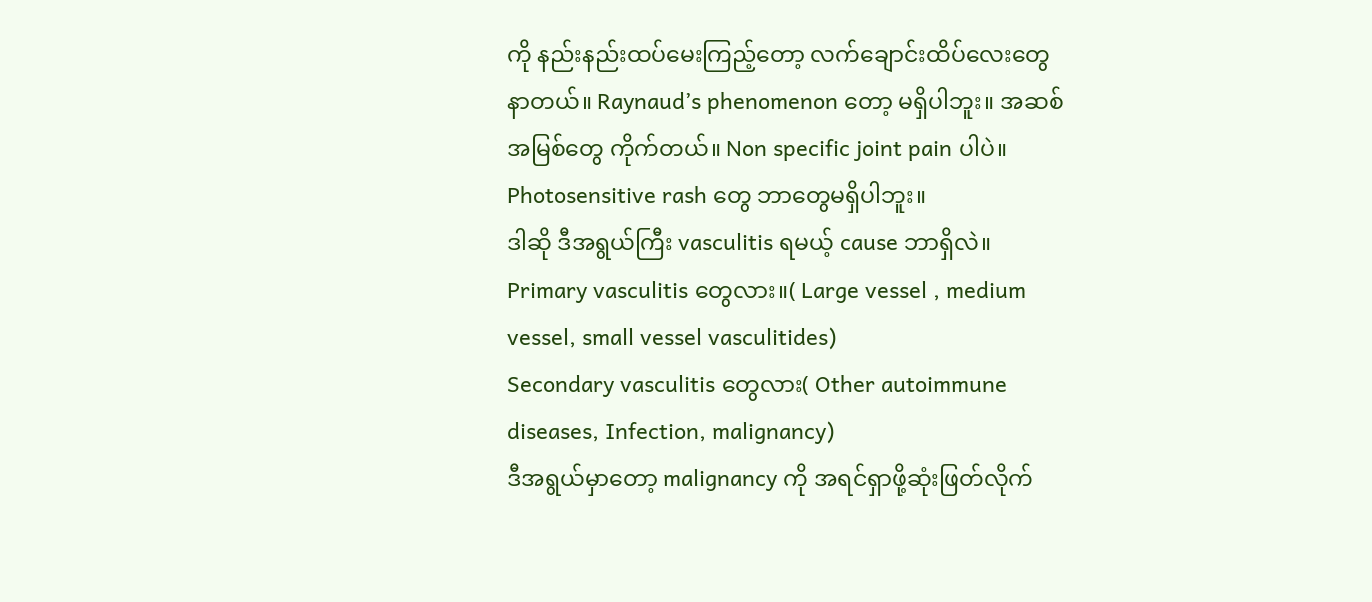ကို နည်းနည်းထပ်မေးကြည့်တော့ လက်ချောင်းထိပ်လေးတွေနာတယ်။ Raynaud’s phenomenon တော့ မရှိပါဘူး။ အဆစ်အမြစ်တွေ ကိုက်တယ်။ Non specific joint pain ပါပဲ။ Photosensitive rash တွေ ဘာတွေမရှိပါဘူး။
ဒါဆို ဒီအရွယ်ကြီး vasculitis ရမယ့် cause ဘာရှိလဲ။
Primary vasculitis တွေလား။( Large vessel , medium vessel, small vessel vasculitides)
Secondary vasculitis တွေလား( Other autoimmune diseases, Infection, malignancy)
ဒီအရွယ်မှာတော့ malignancy ကို အရင်ရှာဖို့ဆုံးဖြတ်လိုက်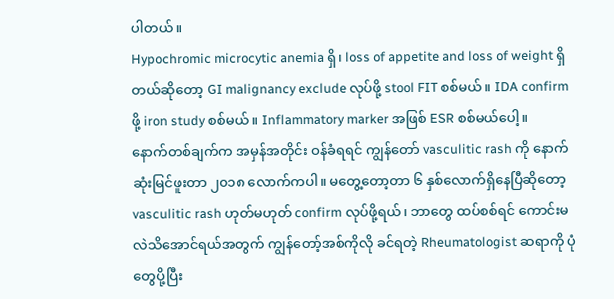ပါတယ်။
Hypochromic microcytic anemia ရှိ၊ loss of appetite and loss of weight ရှိတယ်ဆိုတော့ GI malignancy exclude လုပ်ဖို့ stool FIT စစ်မယ်။ IDA confirm ဖို့ iron study စစ်မယ်။ Inflammatory marker အဖြစ် ESR စစ်မယ်ပေါ့။
နောက်တစ်ချက်က အမှန်အတိုင်း ဝန်ခံရရင် ကျွန်တော် vasculitic rash ကို နောက်ဆုံးမြင်ဖူးတာ ၂၀၁၈ လောက်ကပါ။ မတွေ့တော့တာ ၆ နှစ်လောက်ရှိနေပြီဆိုတော့ vasculitic rash ဟုတ်မဟုတ် confirm လုပ်ဖို့ရယ်၊ ဘာတွေ ထပ်စစ်ရင် ကောင်းမလဲသိအောင်ရယ်အတွက် ကျွန်တော့်အစ်ကိုလို ခင်ရတဲ့ Rheumatologist ဆရာကို ပုံတွေပို့ပြီး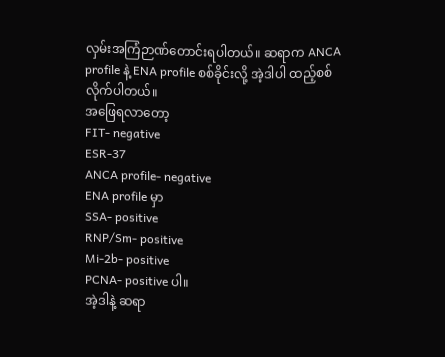လှမ်းအကြံဉာဏ်တောင်းရပါတယ်။ ဆရာက ANCA profile နဲ့ ENA profile စစ်ခိုင်းလို့ အဲ့ဒါပါ ထည့်စစ်လိုက်ပါတယ်။
အဖြေရလာတော့
FIT- negative
ESR-37
ANCA profile- negative
ENA profile မှာ
SSA- positive
RNP/Sm- positive
Mi-2b- positive
PCNA- positive ပါ။
အဲ့ဒါနဲ့ ဆရာ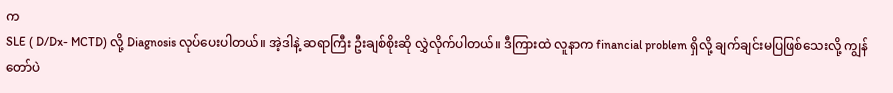က
SLE ( D/Dx- MCTD) လို့ Diagnosis လုပ်ပေးပါတယ်။ အဲ့ဒါနဲ့ ဆရာကြီး ဦးချစ်စိုးဆို လွှဲလိုက်ပါတယ်။ ဒီကြားထဲ လူနာက financial problem ရှိလို့ ချက်ချင်းမပြဖြစ်သေးလို့ ကျွန်တော်ပဲ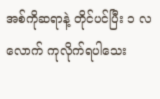အစ်ကိုဆရာနဲ့ တိုင်ပင်ပြီး ၁ လလောက် ကုလိုက်ရပါသေး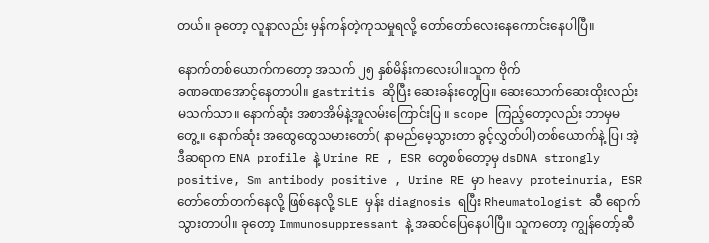တယ်။ ခုတော့ လူနာလည်း မှန်ကန်တဲ့ကုသမှုရလို့ တော်တော်လေးနေကောင်းနေပါပြီ။

နောက်တစ်ယောက်ကတော့ အသက် ၂၅ နှစ်မိန်းကလေးပါ။သူက ဗိုက်
ခဏခဏအောင့်နေတာပါ။ gastritis ဆိုပြီး ဆေးခန်းတွေပြ။ ဆေးသောက်ဆေးထိုးလည်း မသက်သာ။ နောက်ဆုံး အစာအိမ်နဲ့အူလမ်းကြောင်းပြ ။ scope ကြည့်တော့လည်း ဘာမှမတွေ့။ နောက်ဆုံး အထွေထွေသမားတော်( နာမည်မေ့သွားတာ ခွင့်လွှတ်ပါ)တစ်ယောက်နဲ့ ပြ၊ အဲ့ဒီဆရာက ENA profile နဲ့ Urine RE , ESR တွေစစ်တော့မှ dsDNA strongly positive, Sm antibody positive , Urine RE မှာ heavy proteinuria, ESR တော်တော်တက်နေလို့ ဖြစ်နေလို့ SLE မှန်း diagnosis ရပြီး Rheumatologist ဆီ ရောက်သွားတာပါ။ ခုတော့ Immunosuppressant နဲ့ အဆင်ပြေနေပါပြီ။ သူကတော့ ကျွန်တော့်ဆီ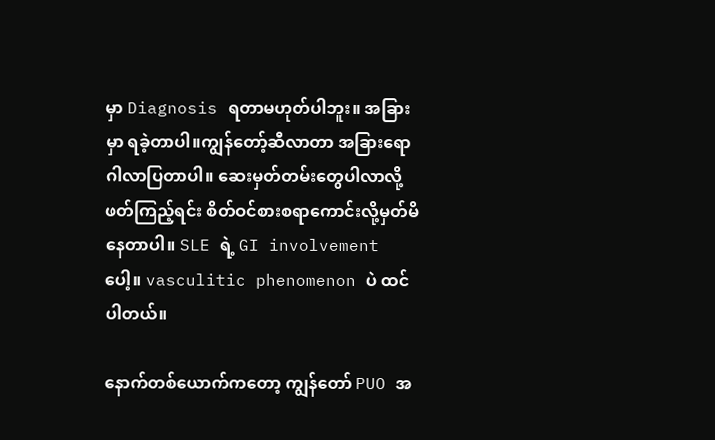မှာ Diagnosis ရတာမဟုတ်ပါဘူး။ အခြားမှာ ရခဲ့တာပါ။ကျွန်တော့်ဆီလာတာ အခြားရောဂါလာပြတာပါ။ ဆေးမှတ်တမ်းတွေပါလာလို့ ဖတ်ကြည့်ရင်း စိတ်ဝင်စားစရာကောင်းလို့မှတ်မိနေတာပါ။ SLE ရဲ့ GI involvement ပေါ့။ vasculitic phenomenon ပဲ ထင်ပါတယ်။

နောက်တစ်ယောက်ကတော့ ကျွန်တော် PUO အ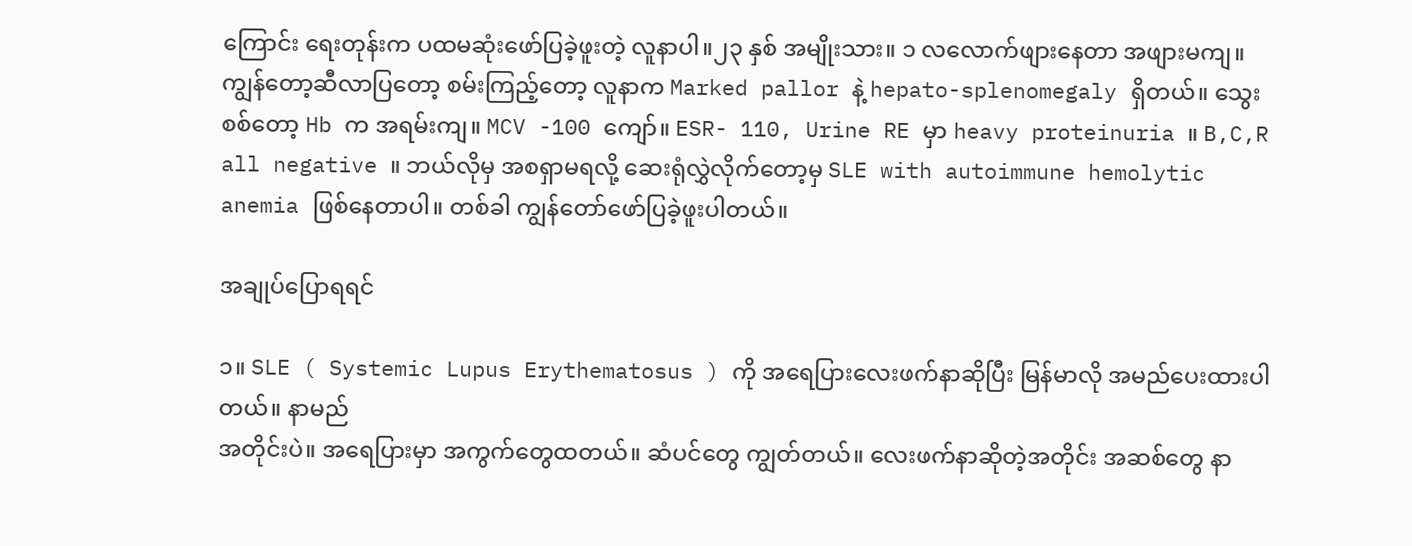ကြောင်း ရေးတုန်းက ပထမဆုံးဖော်ပြခဲ့ဖူးတဲ့ လူနာပါ။၂၃ နှစ် အမျိုးသား။ ၁ လလောက်ဖျားနေတာ အဖျားမကျ။ ကျွန်တော့ဆီလာပြတော့ စမ်းကြည့်တော့ လူနာက Marked pallor နဲ့ hepato-splenomegaly ရှိတယ်။ သွေးစစ်တော့ Hb က အရမ်းကျ။ MCV -100 ကျော်။ ESR- 110, Urine RE မှာ heavy proteinuria ။ B,C,R all negative ။ ဘယ်လိုမှ အစရှာမရလို့ ဆေးရုံလွှဲလိုက်တော့မှ SLE with autoimmune hemolytic anemia ဖြစ်နေတာပါ။ တစ်ခါ ကျွန်တော်ဖော်ပြခဲ့ဖူးပါတယ်။

အချုပ်ပြောရရင်

၁။ SLE ( Systemic Lupus Erythematosus ) ကို အရေပြားလေးဖက်နာဆိုပြီး မြန်မာလို အမည်ပေးထားပါတယ်။ နာမည်
အတိုင်းပဲ။ အရေပြားမှာ အကွက်တွေထတယ်။ ဆံပင်တွေ ကျွတ်တယ်။ လေးဖက်နာဆိုတဲ့အတိုင်း အဆစ်တွေ နာ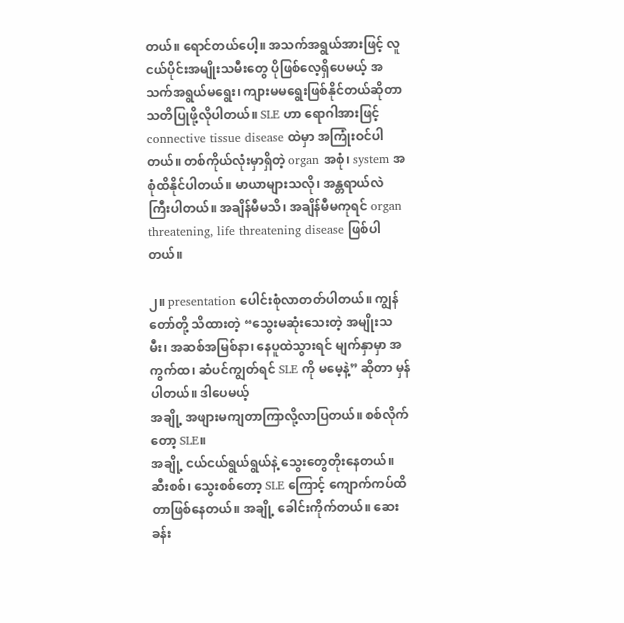တယ်။ ရောင်တယ်ပေါ့။ အသက်အရွယ်အားဖြင့် လူငယ်ပိုင်းအမျိုးသမီးတွေ ပိုဖြစ်လေ့ရှိပေမယ့် အသက်အရွယ်မရွေး၊ ကျားမမရွေးဖြစ်နိုင်တယ်ဆိုတာ သတိပြုဖို့လိုပါတယ်။ SLE ဟာ ရောဂါအားဖြင့် connective tissue disease ထဲမှာ အကြုံးဝင်ပါတယ်။ တစ်ကိုယ်လုံးမှာရှိတဲ့ organ အစုံ၊ system အစုံထိနိုင်ပါတယ်။ မာယာများသလို၊ အန္တရာယ်လဲ ကြီးပါတယ်။ အချိန်မီမသိ၊ အချိန်မီမကုရင် organ threatening, life threatening disease ဖြစ်ပါတယ်။

၂။ presentation ပေါင်းစုံလာတတ်ပါတယ်။ ကျွန်တော်တို့ သိထားတဲ့ “သွေးမဆုံးသေးတဲ့ အမျိုးသမီး၊ အဆစ်အမြစ်နာ၊ နေပူထဲသွားရင် မျက်နှာမှာ အကွက်ထ၊ ဆံပင်ကျွတ်ရင် SLE ကို မမေ့နဲ့” ဆိုတာ မှန်ပါတယ်။ ဒါပေမယ့်
အချို့ အဖျားမကျတာကြာလို့လာပြတယ်။ စစ်လိုက်တော့ SLE။
အချို့ ငယ်ငယ်ရွယ်ရွယ်နဲ့ သွေးတွေတိုးနေတယ်။ ဆီးစစ်၊ သွေးစစ်တော့ SLE ကြောင့် ကျောက်ကပ်ထိတာဖြစ်နေတယ်။ အချို့ ခေါင်းကိုက်တယ်။ ဆေးခန်း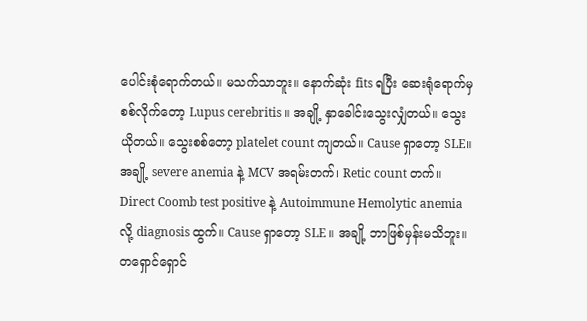ပေါင်းစုံရောက်တယ်။ မသက်သာဘူး။ နောက်ဆုံး fits ရပြီး ဆေးရုံရောက်မှ စစ်လိုက်တော့ Lupus cerebritis ။ အချို့ နှာခေါင်းသွေးလျှံတယ်။ သွေးယိုတယ်။ သွေးစစ်တော့ platelet count ကျတယ်။ Cause ရှာတော့ SLE။ အချို့ severe anemia နဲ့ MCV အရမ်းတက်၊ Retic count တက်။ Direct Coomb test positive နဲ့ Autoimmune Hemolytic anemia လို့ diagnosis ထွက်။ Cause ရှာတော့ SLE ။ အချို့ ဘာဖြစ်မှန်းမသိဘူး။ တရှောင်ရှောင်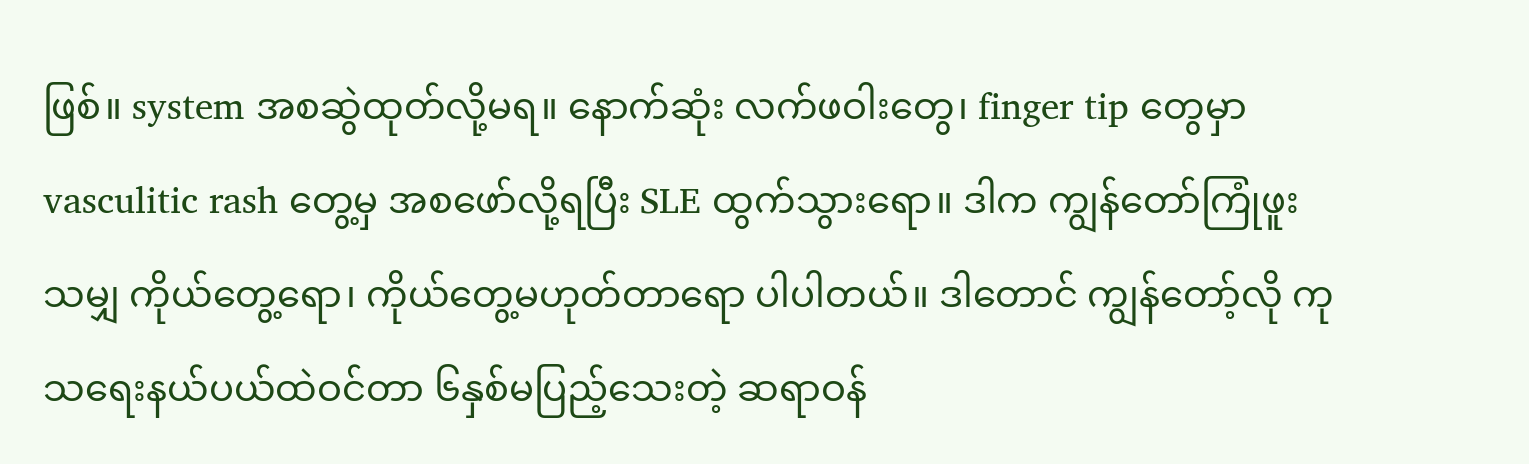ဖြစ်။ system အစဆွဲထုတ်လို့မရ။ နောက်ဆုံး လက်ဖဝါးတွေ၊ finger tip တွေမှာ vasculitic rash တွေ့မှ အစဖော်လို့ရပြီး SLE ထွက်သွားရော။ ဒါက ကျွန်တော်ကြုံဖူးသမျှ ကိုယ်တွေ့ရော၊ ကိုယ်တွေ့မဟုတ်တာရော ပါပါတယ်။ ဒါတောင် ကျွန်တော့်လို ကုသရေးနယ်ပယ်ထဲဝင်တာ ၆နှစ်မပြည့်သေးတဲ့ ဆရာဝန်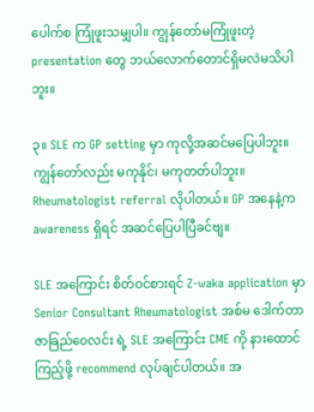ပေါက်စ ကြုံဖူးသမျှပါ။ ကျွန်တော်မကြုံဖူးတဲ့ presentation တွေ ဘယ်လောက်တောင်ရှိမလဲမသိပါဘူး။

၃။ SLE က GP setting မှာ ကုလို့အဆင်မပြေပါဘူး။ ကျွန်တော်လည်း မကုနိုင်၊ မကုတတ်ပါဘူး။ Rheumatologist referral လိုပါတယ်။ GP အနေနဲ့က awareness ရှိရင် အဆင်ပြေပါပြီခင်ဗျ။

SLE အကြောင်း စိတ်ဝင်စားရင် Z-waka application မှာ Senior Consultant Rheumatologist အစ်မ ဒေါက်တာဇာခြည်ဝေလင်း ရဲ့ SLE အကြောင်း CME ကို နားထောင်ကြည့်ဖို့ recommend လုပ်ချင်ပါတယ်။ အ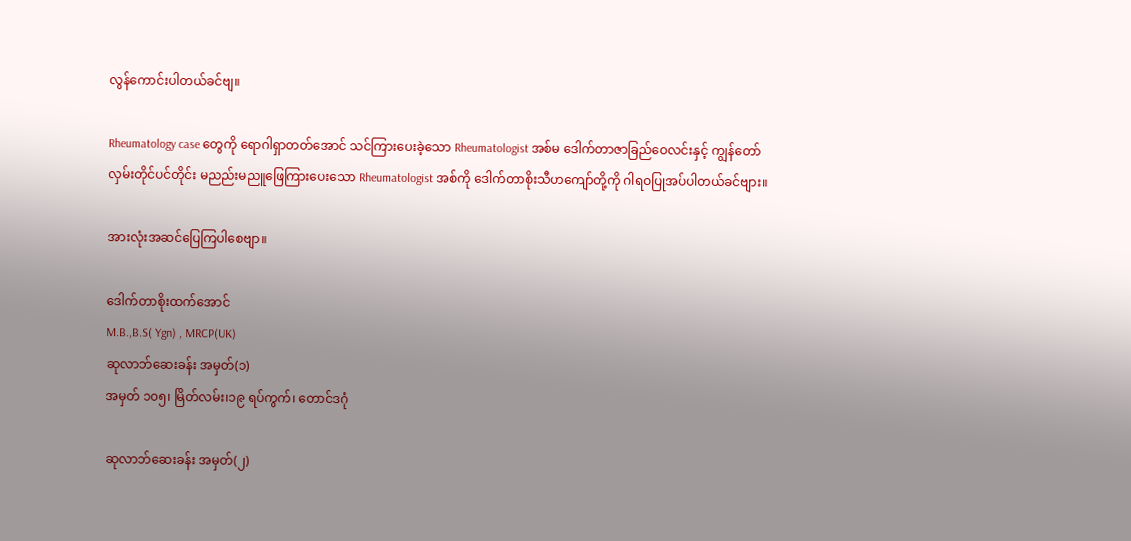လွန်ကောင်းပါတယ်ခင်ဗျ။

Rheumatology case တွေကို ရောဂါရှာတတ်အောင် သင်ကြားပေးခဲ့သော Rheumatologist အစ်မ ဒေါက်တာဇာခြည်ဝေလင်းနှင့် ကျွန်တော် လှမ်းတိုင်ပင်တိုင်း မညည်းမညူဖြေကြားပေးသော Rheumatologist အစ်ကို ဒေါက်တာစိုးသီဟကျော်တို့ကို ဂါရဝပြုအပ်ပါတယ်ခင်ဗျား။

အားလုံးအဆင်ပြေကြပါစေဗျာ။

ဒေါက်တာစိုးထက်အောင်
M.B.,B.S( Ygn) , MRCP(UK)
ဆုလာဘ်ဆေးခန်း အမှတ်(၁)
အမှတ် ၁၀၅၊ မြိတ်လမ်း၊၁၉ ရပ်ကွက်၊ တောင်ဒဂုံ

ဆုလာဘ်ဆေးခန်း အမှတ်(၂)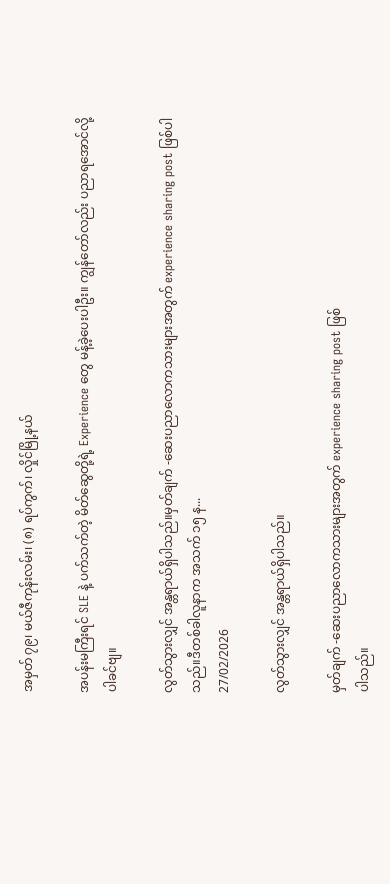အမှတ် ၇၉၊ မယ်ဇီကုန်းလမ်း၊ (၈) ရပ်ကွက်၊ လှိုင်မြို့နယ်

အပန်းမကြီးရင် SLE နဲ့ ပက်သက်တဲ့ မိတ်ဆွေတို့ရဲ့ Experience တွေ မန့်ခဲ့ပေးပါဦး။ ကျွန်တော်လည်း ပညာရအောင်လို့ပါခင်ဗျ။

လွတ်သွားလျှင် အန္တရာယ်ရှိပါသည်။မှတ်ချက် -ဆေးပညာလောကသားများအတွက် experience sharing post ဖြစ်ပါသည်။ဒီတစ်ခါလူနာက အသက် ၁၅ န...
27/02/2026

လွတ်သွားလျှင် အန္တရာယ်ရှိပါသည်။

မှတ်ချက် -ဆေးပညာလောကသားများအတွက် experience sharing post ဖြစ်
ပါသည်။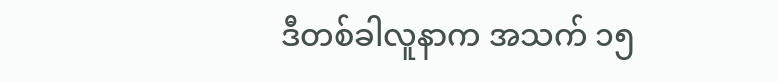ဒီတစ်ခါလူနာက အသက် ၁၅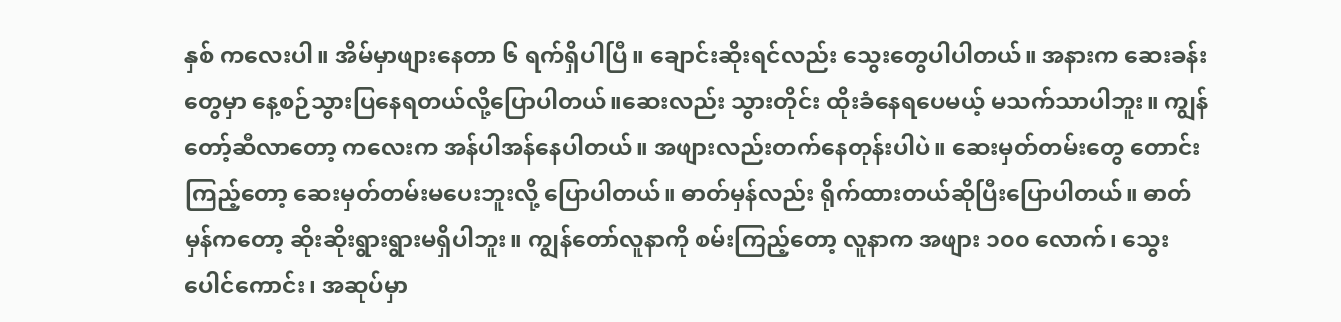နှစ် ကလေးပါ။ အိမ်မှာဖျားနေတာ ၆ ရက်ရှိပါပြီ။ ချောင်းဆိုးရင်လည်း သွေးတွေပါပါတယ်။ အနားက ဆေးခန်းတွေမှာ နေ့စဉ်သွားပြနေရတယ်လို့ပြောပါတယ်။ဆေးလည်း သွားတိုင်း ထိုးခံနေရပေမယ့် မသက်သာပါဘူး။ ကျွန်တော့်ဆီလာတော့ ကလေးက အန်ပါအန်နေပါတယ်။ အဖျားလည်းတက်နေတုန်းပါပဲ။ ဆေးမှတ်တမ်းတွေ တောင်းကြည့်တော့ ဆေးမှတ်တမ်းမပေးဘူးလို့ ပြောပါတယ်။ ဓာတ်မှန်လည်း ရိုက်ထားတယ်ဆိုပြီးပြောပါတယ်။ ဓာတ်မှန်ကတော့ ဆိုးဆိုးရွားရွားမရှိပါဘူး။ ကျွန်တော်လူနာကို စမ်းကြည့်တော့ လူနာက အဖျား ၁၀၀ လောက်၊ သွေးပေါင်ကောင်း၊ အဆုပ်မှာ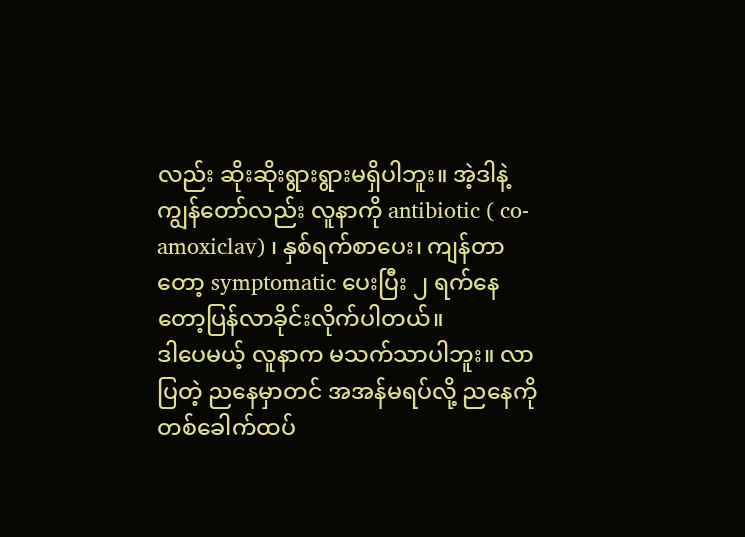လည်း ဆိုးဆိုးရွားရွားမရှိပါဘူး။ အဲ့ဒါနဲ့ ကျွန်တော်လည်း လူနာကို antibiotic ( co-amoxiclav) ၊ နှစ်ရက်စာပေး၊ ကျန်တာတော့ symptomatic ပေးပြီး ၂ ရက်နေတော့ပြန်လာခိုင်းလိုက်ပါတယ်။
ဒါပေမယ့် လူနာက မသက်သာပါဘူး။ လာပြတဲ့ ညနေမှာတင် အအန်မရပ်လို့ ညနေကို တစ်ခေါက်ထပ်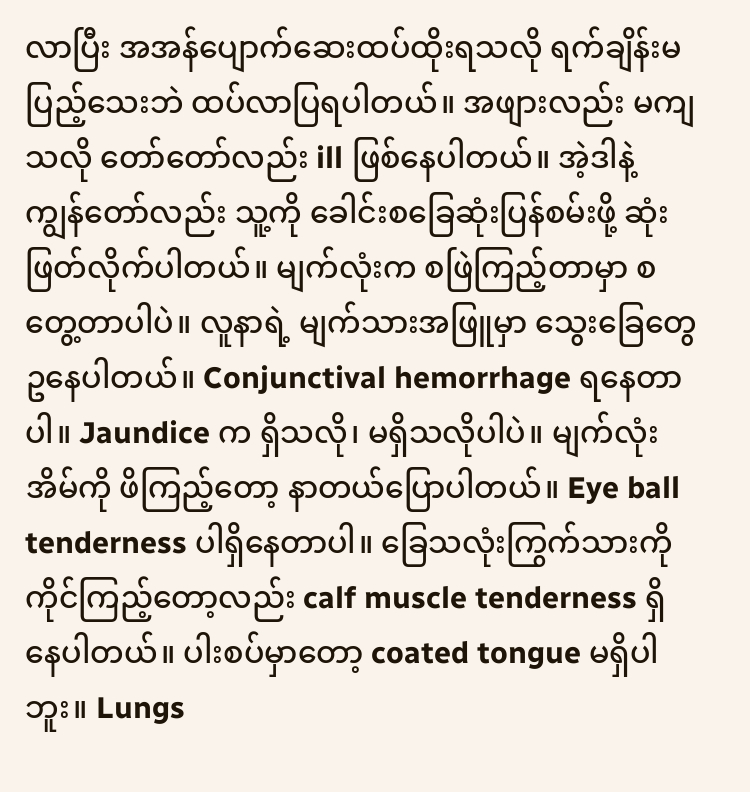လာပြီး အအန်ပျောက်ဆေးထပ်ထိုးရသလို ရက်ချိန်းမပြည့်သေးဘဲ ထပ်လာပြရပါတယ်။ အဖျားလည်း မကျသလို တော်တော်လည်း ill ဖြစ်နေပါတယ်။ အဲ့ဒါနဲ့ ကျွန်တော်လည်း သူ့ကို ခေါင်းစခြေဆုံးပြန်စမ်းဖို့ ဆုံးဖြတ်လိုက်ပါတယ်။ မျက်လုံးက စဖြဲကြည့်တာမှာ စတွေ့တာပါပဲ။ လူနာရဲ့ မျက်သားအဖြူမှာ သွေးခြေတွေဥနေပါတယ်။ Conjunctival hemorrhage ရနေတာပါ။ Jaundice က ရှိသလို၊ မရှိသလိုပါပဲ။ မျက်လုံးအိမ်ကို ဖိကြည့်တော့ နာတယ်ပြောပါတယ်။ Eye ball tenderness ပါရှိနေတာပါ။ ခြေသလုံးကြွက်သားကို ကိုင်ကြည့်တော့လည်း calf muscle tenderness ရှိနေပါတယ်။ ပါးစပ်မှာတော့ coated tongue မရှိပါဘူး။ Lungs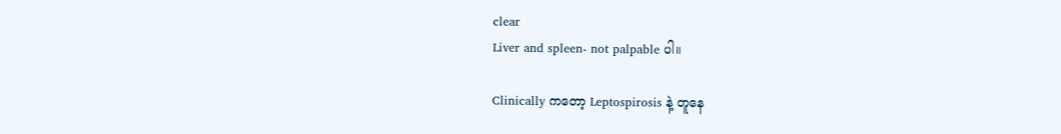clear
Liver and spleen- not palpable ပါ။

Clinically ကတော့ Leptospirosis နဲ့ တူနေ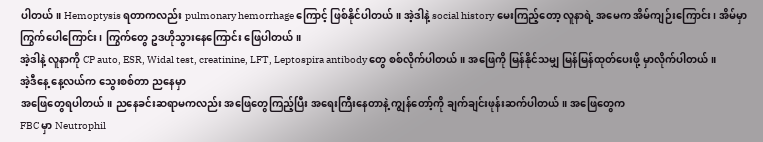ပါတယ်။ Hemoptysis ရတာကလည်း pulmonary hemorrhage ကြောင့် ဖြစ်နိုင်ပါတယ်။ အဲ့ဒါနဲ့ social history မေးကြည့်တော့ လူနာရဲ့ အမေက အိမ်ကျဉ်းကြောင်း၊ အိမ်မှာ ကြွက်ပေါကြောင်း၊ ကြွက်တွေ ဥဒဟိုသွားနေကြောင်း ဖြေပါတယ်။
အဲ့ဒါနဲ့ လူနာကို CP auto, ESR, Widal test, creatinine, LFT, Leptospira antibody တွေ စစ်လိုက်ပါတယ်။ အဖြေကို မြန်နိုင်သမျှ မြန်မြန်ထုတ်ပေးဖို့ မှာလိုက်ပါတယ်။
အဲ့ဒီနေ့ နေ့လယ်က သွေးစစ်တာ ညနေမှာ
အဖြေတွေရပါတယ်။ ညနေခင်းဆရာမကလည်း အဖြေတွေကြည့်ပြီး အရေးကြီးနေတာနဲ့ ကျွန်တော့်ကို ချက်ချင်းဖုန်းဆက်ပါတယ်။ အဖြေတွေက
FBC မှာ Neutrophil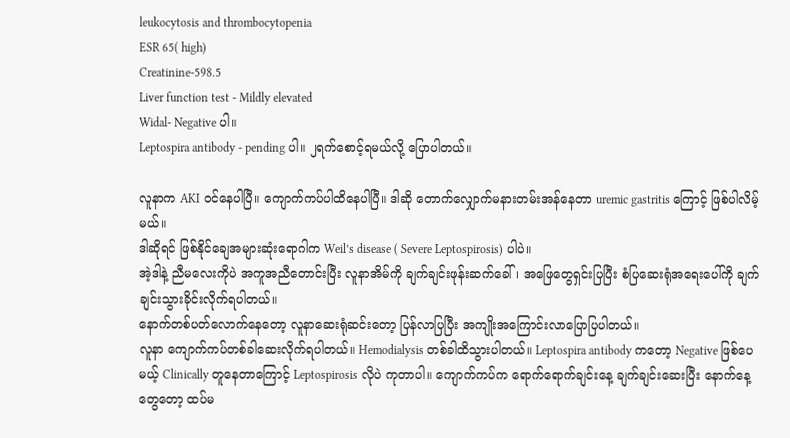leukocytosis and thrombocytopenia
ESR 65( high)
Creatinine-598.5
Liver function test - Mildly elevated
Widal- Negative ပါ။
Leptospira antibody - pending ပါ။ ၂ရက်စောင့်ရမယ်လို့ ပြောပါတယ်။

လူနာက AKI ဝင်နေပါပြီ။ ကျောက်ကပ်ပါထိနေပါပြီ။ ဒါဆို တောက်လျှောက်မနားတမ်းအန်နေတာ uremic gastritis ကြောင့် ဖြစ်ပါလိမ့်မယ်။
ဒါဆိုရင် ဖြစ်နိုင်ချေအများဆုံးရောဂါက Weil’s disease ( Severe Leptospirosis) ပါပဲ။
အဲ့ဒါနဲ့ ညီမလေးကိုပဲ အကူအညီတောင်းပြီး လူနာအိမ်ကို ချက်ချင်းဖုန်းဆက်ခေါ်၊ အဖြေတွေရှင်းပြပြီး စံပြဆေးရုံအရေးပေါ်ကို ချက်ချင်းသွားခိုင်းလိုက်ရပါတယ်။
နောက်တစ်ပတ်လောက်နေတော့ လူနာဆေးရုံဆင်းတော့ ပြန်လာပြပြီး အကျိုးအကြောင်းလာပြောပြပါတယ်။
လူနာ ကျောက်ကပ်တစ်ခါဆေးလိုက်ရပါတယ်။ Hemodialysis တစ်ခါထိသွားပါတယ်။ Leptospira antibody ကတော့ Negative ဖြစ်ပေမယ့် Clinically တူနေတာကြောင့် Leptospirosis လိုပဲ ကုတာပါ။ ကျောက်ကပ်က ရောက်ရောက်ချင်းနေ့ ချက်ချင်းဆေးပြီး နောက်နေ့တွေတော့ ထပ်မ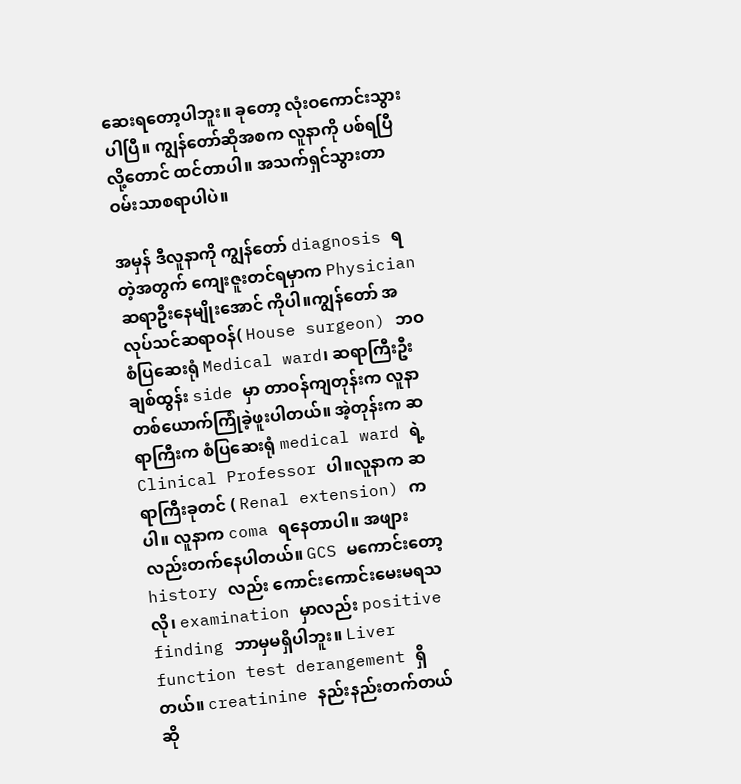ဆေးရတော့ပါဘူး။ ခုတော့ လုံးဝကောင်းသွားပါပြီ။ ကျွန်တော်ဆိုအစက လူနာကို ပစ်ရပြီလို့တောင် ထင်တာပါ။ အသက်ရှင်သွားတာ ဝမ်းသာစရာပါပဲ။

အမှန် ဒီလူနာကို ကျွန်တော် diagnosis ရတဲ့အတွက် ကျေးဇူးတင်ရမှာက Physician ဆရာဦးနေမျိုးအောင် ကိုပါ။ကျွန်တော် အလုပ်သင်ဆရာဝန်( House surgeon) ဘဝ စံပြဆေးရုံ Medical ward၊ ဆရာကြီးဦးချစ်ထွန်း side မှာ တာဝန်ကျတုန်းက လူနာတစ်ယောက်ကြုံခဲ့ဖူးပါတယ်။ အဲ့တုန်းက ဆရာကြီးက စံပြဆေးရုံ medical ward ရဲ့ Clinical Professor ပါ။လူနာက ဆရာကြီးခုတင် ( Renal extension) ကပါ။ လူနာက coma ရနေတာပါ။ အဖျားလည်းတက်နေပါတယ်။ GCS မကောင်းတော့ history လည်း ကောင်းကောင်းမေးမရသလို၊ examination မှာလည်း positive finding ဘာမှမရှိပါဘူး။ Liver function test derangement ရှိတယ်။ creatinine နည်းနည်းတက်တယ်ဆို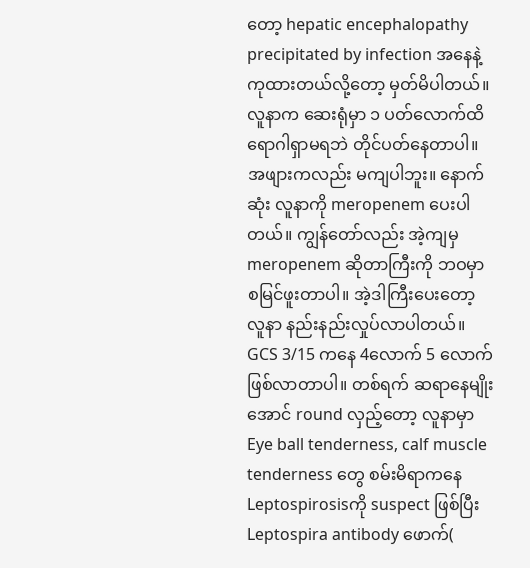တော့ hepatic encephalopathy precipitated by infection အနေနဲ့ ကုထားတယ်လို့တော့ မှတ်မိပါတယ်။ လူနာက ဆေးရုံမှာ ၁ ပတ်လောက်ထိ ရောဂါရှာမရဘဲ တိုင်ပတ်နေတာပါ။ အဖျားကလည်း မကျပါဘူး။ နောက်ဆုံး လူနာကို meropenem ပေးပါတယ်။ ကျွန်တော်လည်း အဲ့ကျမှ meropenem ဆိုတာကြီးကို ဘဝမှာ စမြင်ဖူးတာပါ။ အဲ့ဒါကြီးပေးတော့ လူနာ နည်းနည်းလှုပ်လာပါတယ်။ GCS 3/15 ကနေ 4လောက် 5 လောက်ဖြစ်လာတာပါ။ တစ်ရက် ဆရာနေမျိုးအောင် round လှည့်တော့ လူနာမှာ Eye ball tenderness, calf muscle tenderness တွေ စမ်းမိရာကနေ Leptospirosisကို suspect ဖြစ်ပြီး Leptospira antibody ဖောက်(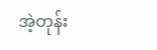အဲ့တုန်း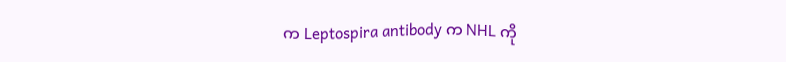က Leptospira antibody က NHL ကို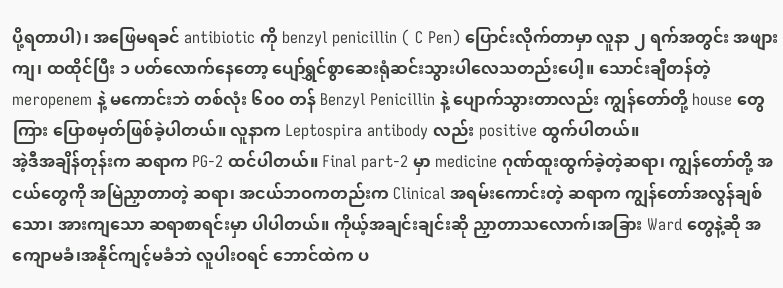ပို့ရတာပါ)၊ အဖြေမရခင် antibiotic ကို benzyl penicillin ( C Pen) ပြောင်းလိုက်တာမှာ လူနာ ၂ ရက်အတွင်း အဖျားကျ၊ ထထိုင်ပြီး ၁ ပတ်လောက်နေတော့ ပျော်ရွှင်စွာဆေးရုံဆင်းသွားပါလေသတည်းပေါ့။ သောင်းချီတန်တဲ့ meropenem နဲ့ မကောင်းဘဲ တစ်လုံး ၆၀၀ တန် Benzyl Penicillin နဲ့ ပျောက်သွားတာလည်း ကျွန်တော်တို့ house တွေကြား ပြောစမှတ်ဖြစ်ခဲ့ပါတယ်။ လူနာက Leptospira antibody လည်း positive ထွက်ပါတယ်။
အဲ့ဒီအချိန်တုန်းက ဆရာက PG-2 ထင်ပါတယ်။ Final part-2 မှာ medicine ဂုဏ်ထူးထွက်ခဲ့တဲ့ဆရာ၊ ကျွန်တော်တို့ အငယ်တွေကို အမြဲညှာတာတဲ့ ဆရာ၊ အငယ်ဘဝကတည်းက Clinical အရမ်းကောင်းတဲ့ ဆရာက ကျွန်တော်အလွန်ချစ်သော၊ အားကျသော ဆရာစာရင်းမှာ ပါပါတယ်။ ကိုယ့်အချင်းချင်းဆို ညှာတာသလောက်၊အခြား Ward တွေနဲ့ဆို အကျောမခံ၊အနိုင်ကျင့်မခံဘဲ လူပါးဝရင် ဘောင်ထဲက ပ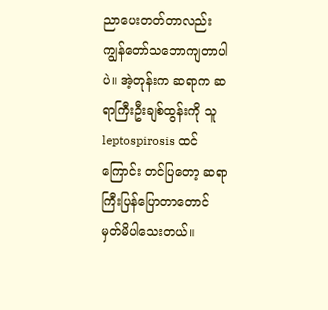ညာပေးတတ်တာလည်း ကျွန်တော်သဘောကျတာပါပဲ။ အဲ့တုန်းက ဆရာက ဆရာကြီးဦးချစ်ထွန်းကို သူ leptospirosis ထင်ကြောင်း တင်ပြတော့ ဆရာကြီးပြန်ပြောတာတောင် မှတ်မိပါသေးတယ်။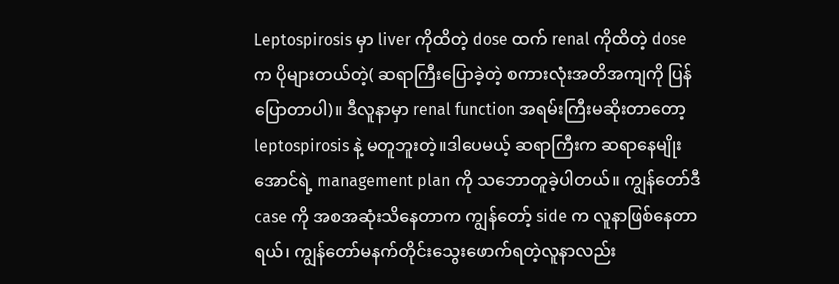Leptospirosis မှာ liver ကိုထိတဲ့ dose ထက် renal ကိုထိတဲ့ dose က ပိုများတယ်တဲ့( ဆရာကြီးပြောခဲ့တဲ့ စကားလုံးအတိအကျကို ပြန်ပြောတာပါ)။ ဒီလူနာမှာ renal function အရမ်းကြီးမဆိုးတာတော့ leptospirosis နဲ့ မတူဘူးတဲ့။ဒါပေမယ့် ဆရာကြီးက ဆရာနေမျိုးအောင်ရဲ့ management plan ကို သဘောတူခဲ့ပါတယ်။ ကျွန်တော်ဒီ case ကို အစအဆုံးသိနေတာက ကျွန်တော့် side က လူနာဖြစ်နေတာရယ်၊ ကျွန်တော်မနက်တိုင်းသွေးဖောက်ရတဲ့လူနာလည်း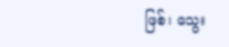ဖြစ်၊ သွေး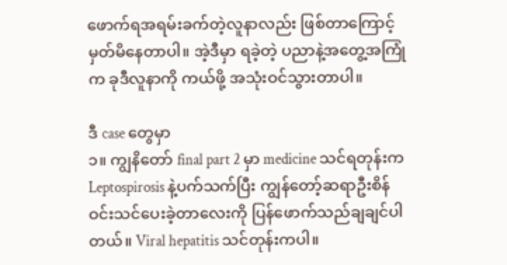ဖောက်ရအရမ်းခက်တဲ့လူနာလည်း ဖြစ်တာကြောင့် မှတ်မိနေတာပါ။ အဲ့ဒီမှာ ရခဲ့တဲ့ ပညာနဲ့အတွေ့အကြုံက ခုဒီလူနာကို ကယ်ဖို့ အသုံးဝင်သွားတာပါ။

ဒီ case တွေမှာ
၁။ ကျွနိတော် final part 2 မှာ medicine သင်ရတုန်းက Leptospirosis နဲ့ပက်သက်ပြီး ကျွန်တော့်ဆရာဦးစိန်ဝင်းသင်ပေးခဲ့တာလေးကို ပြန်ဖောက်သည်ချချင်ပါတယ်။ Viral hepatitis သင်တုန်းကပါ။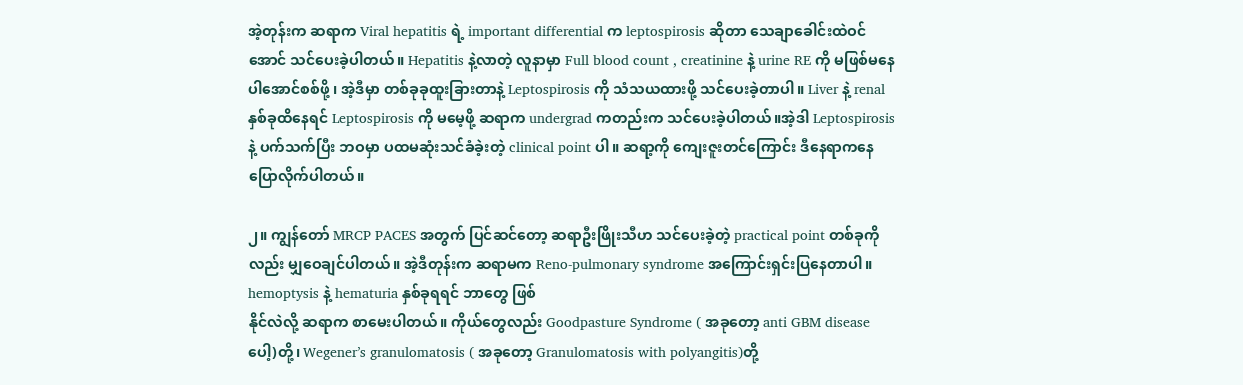အဲ့တုန်းက ဆရာက Viral hepatitis ရဲ့ important differential က leptospirosis ဆိုတာ သေချာခေါင်းထဲဝင်အောင် သင်ပေးခဲ့ပါတယ်။ Hepatitis နဲ့လာတဲ့ လူနာမှာ Full blood count , creatinine နဲ့ urine RE ကို မဖြစ်မနေပါအောင်စစ်ဖို့ ၊ အဲ့ဒီမှာ တစ်ခုခုထူးခြားတာနဲ့ Leptospirosis ကို သံသယထားဖို့ သင်ပေးခဲ့တာပါ။ Liver နဲ့ renal နှစ်ခုထိနေရင် Leptospirosis ကို မမေ့ဖို့ ဆရာက undergrad ကတည်းက သင်ပေးခဲ့ပါတယ်။အဲ့ဒါ Leptospirosis နဲ့ ပက်သက်ပြီး ဘဝမှာ ပထမဆုံးသင်ခံခဲ့းတဲ့ clinical point ပါ။ ဆရာ့ကို ကျေးဇူးတင်ကြောင်း ဒီနေရာကနေပြောလိုက်ပါတယ်။

၂။ ကျွန်တော် MRCP PACES အတွက် ပြင်ဆင်တော့ ဆရာဦးဖြိုးသီဟ သင်ပေးခဲ့တဲ့ practical point တစ်ခုကိုလည်း မျှဝေချင်ပါတယ်။ အဲ့ဒီတုန်းက ဆရာမက Reno-pulmonary syndrome အကြောင်းရှင်းပြနေတာပါ။ hemoptysis နဲ့ hematuria နှစ်ခုရရင် ဘာတွေ ဖြစ်
နိုင်လဲလို့ ဆရာက စာမေးပါတယ်။ ကိုယ်တွေလည်း Goodpasture Syndrome ( အခုတော့ anti GBM disease ပေါ့)တို့၊ Wegener’s granulomatosis ( အခုတော့ Granulomatosis with polyangitis)တို့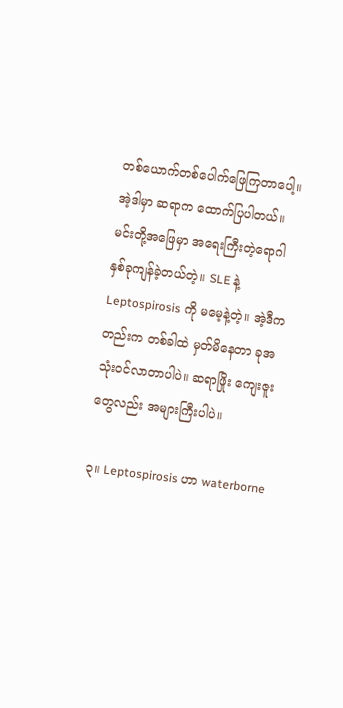တစ်ယောက်တစ်ပေါက်ဖြေကြတာပေါ့။
အဲ့ဒါမှာ ဆရာက ထောက်ပြပါတယ်။ မင်းတို့အဖြေမှာ အရေးကြီးတဲ့ရောဂါနှစ်ခုကျန်ခဲ့တယ်တဲ့။ SLE နဲ့ Leptospirosis ကို မမေ့နဲ့တဲ့။ အဲ့ဒီကတည်းက တစ်ခါထဲ မှတ်မိနေတာ ခုအသုံးဝင်လာတာပါပဲ။ ဆရာဖြိုး ကျေးဇူးတွေလည်း အများကြီးပါပဲ။

၃။ Leptospirosis ဟာ waterborne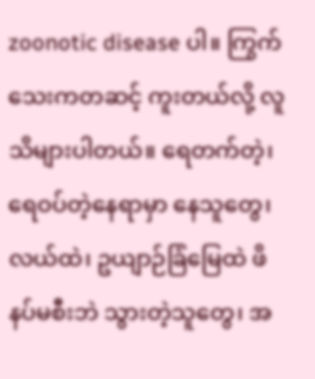zoonotic disease ပါ။ ကြွက်သေးကတဆင့် ကူးတယ်လို့ လူသိများပါတယ်။ ရေတက်တဲ့၊ ရေဝပ်တဲ့နေရာမှာ နေသူတွေ၊ လယ်ထဲ၊ ဥယျာဉ်ခြံမြေထဲ ဖိနပ်မစီးဘဲ သွားတဲ့သူတွေ၊ အ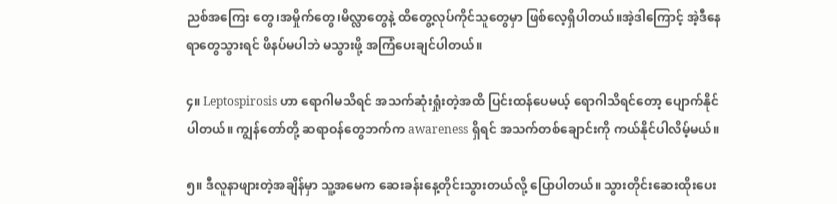ညစ်အကြေး တွေ၊အမှိုက်တွေ၊မိလ္လာတွေနဲ့ ထိတွေ့လုပ်ကိုင်သူတွေမှာ ဖြစ်လေ့ရှိပါတယ်။အဲ့ဒါကြောင့် အဲ့ဒီနေရာတွေသွားရင် ဖိနပ်မပါဘဲ မသွားဖို့ အကြံပေးချင်ပါတယ်။

၄။ Leptospirosis ဟာ ရောဂါမသိရင် အသက်ဆုံးရှုံးတဲ့အထိ ပြင်းထန်ပေမယ့် ရောဂါသိရင်တော့ ပျောက်နိုင်ပါတယ်။ ကျွန်တော်တို့ ဆရာဝန်တွေဘက်က awareness ရှိရင် အသက်တစ်ချောင်းကို ကယ်နိုင်ပါလိမ့်မယ်။

၅။ ဒီလူနာဖျားတဲ့အချိန်မှာ သူ့အမေက ဆေးခန်းနေ့တိုင်းသွားတယ်လို့ ပြောပါတယ်။ သွားတိုင်းဆေးထိုးပေး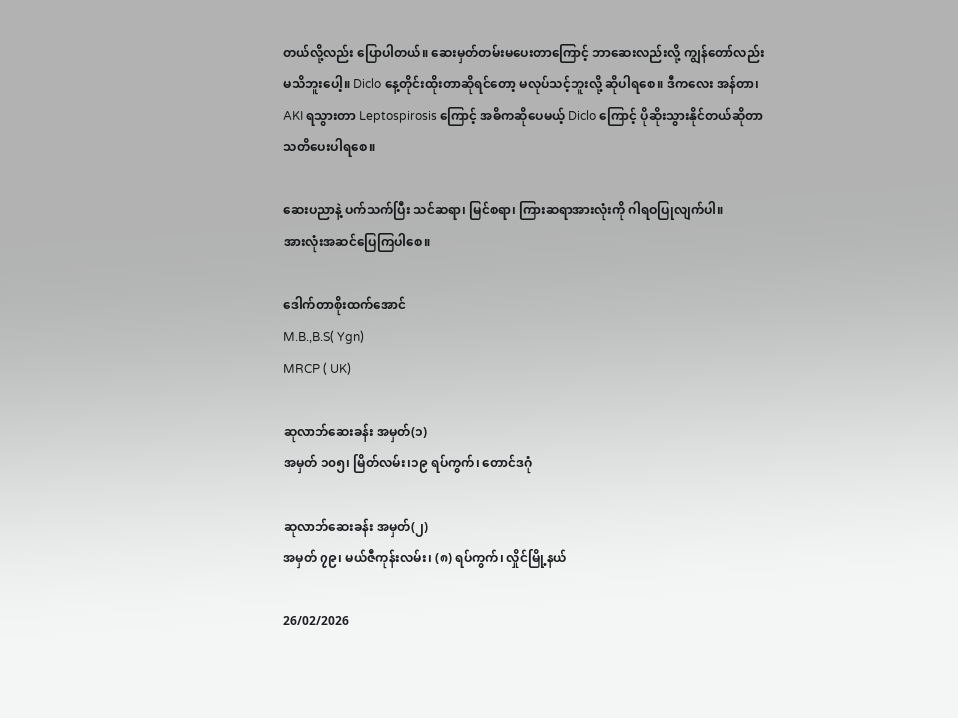တယ်လို့လည်း ပြောပါတယ်။ ဆေးမှတ်တမ်းမပေးတာကြောင့် ဘာဆေးလည်းလို့ ကျွန်တော်လည်း မသိဘူးပေါ့။ Diclo နေ့တိုင်းထိုးတာဆိုရင်တော့ မလုပ်သင့်ဘူးလို့ ဆိုပါရစေ။ ဒီကလေး အန်တာ၊ AKI ရသွားတာ Leptospirosis ကြောင့် အဓိကဆိုပေမယ့် Diclo ကြောင့် ပိုဆိုးသွားနိုင်တယ်ဆိုတာ သတိပေးပါရစေ။

ဆေးပညာနဲ့ ပက်သက်ပြီး သင်ဆရာ၊ မြင်စရာ၊ ကြားဆရာအားလုံးကို ဂါရဝပြုလျက်ပါ။
အားလုံးအဆင်ပြေကြပါစေ။

ဒေါက်တာစိုးထက်အောင်
M.B.,B.S( Ygn)
MRCP ( UK)

ဆုလာဘ်ဆေးခန်း အမှတ်(၁)
အမှတ် ၁၀၅၊ မြိတ်လမ်း၊၁၉ ရပ်ကွက်၊ တောင်ဒဂုံ

ဆုလာဘ်ဆေးခန်း အမှတ်(၂)
အမှတ် ၇၉၊ မယ်ဇီကုန်းလမ်း၊ (၈) ရပ်ကွက်၊ လှိုင်မြို့နယ်

26/02/2026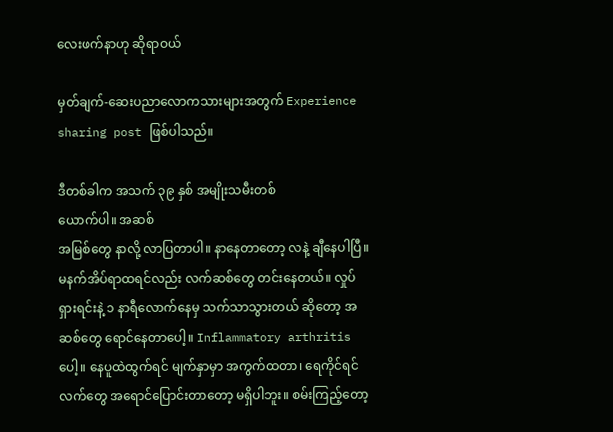လေးဖက်နာဟု ဆိုရာဝယ်

မှတ်ချက်-ဆေးပညာလောကသားများအတွက် Experience sharing post ဖြစ်ပါသည်။

ဒီတစ်ခါက အသက် ၃၉ နှစ် အမျိုးသမီးတစ်
ယောက်ပါ။ အဆစ်
အမြစ်တွေ နာလို့ လာပြတာပါ။ နာနေတာတော့ လနဲ့ ချီနေပါပြီ။မနက်အိပ်ရာထရင်လည်း လက်ဆစ်တွေ တင်းနေတယ်။ လှုပ်ရှားရင်းနဲ့ ၁ နာရီလောက်နေမှ သက်သာသွားတယ် ဆိုတော့ အဆစ်တွေ ရောင်နေတာပေါ့။ Inflammatory arthritis ပေါ့။ နေပူထဲထွက်ရင် မျက်နှာမှာ အကွက်ထတာ၊ ရေကိုင်ရင် လက်တွေ အရောင်ပြောင်းတာတော့ မရှိပါဘူး။ စမ်းကြည့်တော့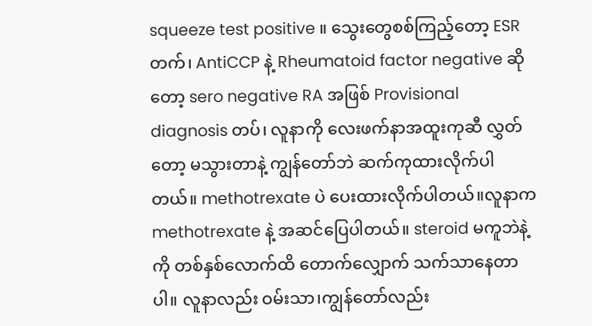squeeze test positive ။ သွေးတွေစစ်ကြည့်တော့ ESR တက်၊ AntiCCP နဲ့ Rheumatoid factor negative ဆိုတော့ sero negative RA အဖြစ် Provisional diagnosis တပ်၊ လူနာကို လေးဖက်နာအထူးကုဆီ လွှတ်တော့ မသွားတာနဲ့ ကျွန်တော်ဘဲ ဆက်ကုထားလိုက်ပါတယ်။ methotrexate ပဲ ပေးထားလိုက်ပါတယ်။လူနာက methotrexate နဲ့ အဆင်ပြေပါတယ်။ steroid မကူဘဲနဲ့ကို တစ်နှစ်လောက်ထိ တောက်လျှောက် သက်သာနေတာပါ။ လူနာလည်း ဝမ်းသာ၊ကျွန်တော်လည်း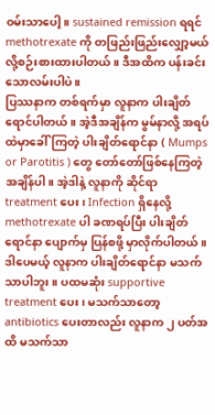ဝမ်းသာပေါ့။ sustained remission ရရင် methotrexate ကို တဖြည်းဖြည်းလျှော့မယ်လို့စဉ်းစားထားပါတယ်။ ဒီအထိက ပန်းခင်းသောလမ်းပါပဲ။
ပြဿနာက တစ်ရက်မှာ လူနာက ပါးချိတ်ရောင်ပါတယ်။ အဲ့ဒီအချိန်က မွမ်နာလို့ အရပ်ထဲမှာခေါ်ကြတဲ့ ပါးချိတ်ရောင်နာ ( Mumps or Parotitis ) တွေ တော်တော်ဖြစ်နေကြတဲ့အချိန်ပါ။ အဲ့ဒါနဲ့ လူနာကို ဆိုင်ရာ treatment ပေး၊ Infection ရှိနေလို့ methotrexate ပါ ခဏရပ်ပြီး ပါးချိတ်ရောင်နာ ပျောက်မှ ပြန်စဖို့ မှာလိုက်ပါတယ်။
ဒါပေမယ့် လူနာက ပါးချိတ်ရောင်နာ မသက်သာပါဘူး။ ပထမဆုံး supportive treatment ပေး၊ မသက်သာတော့ antibiotics ပေးတာလည်း လူနာက ၂ ပတ်အထိ မသက်သာ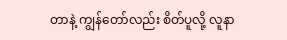တာနဲ့ ကျွန်တော်လည်း စိတ်ပူလို့ လူနာ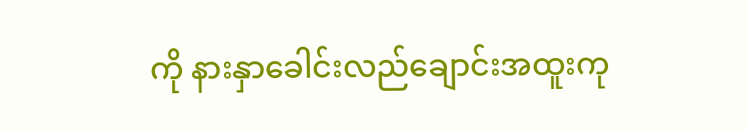ကို နားနှာခေါင်းလည်ချောင်းအထူးကု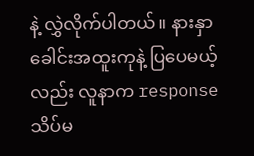နဲ့ လွှဲလိုက်ပါတယ်။ နားနှာခေါင်းအထူးကုနဲ့ ပြပေမယ့်လည်း လူနာက response သိပ်မ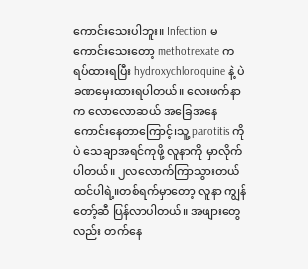ကောင်းသေးပါဘူး။ Infection မကောင်းသေးတော့ methotrexate က ရပ်ထားရပြီး hydroxychloroquine နဲ့ ပဲ ခဏမှေးထားရပါတယ်။ လေးဖက်နာက လောလောဆယ် အခြေအနေကောင်းနေတာကြောင့်၊သူ့ parotitis ကိုပဲ သေချာအရင်ကုဖို့ လူနာကို မှာလိုက်ပါတယ်။ ၂လလောက်ကြာသွားတယ်ထင်ပါရဲ့။တစ်ရက်မှာတော့ လူနာ ကျွန်တော့်ဆီ ပြန်လာပါတယ်။ အဖျားတွေလည်း တက်နေ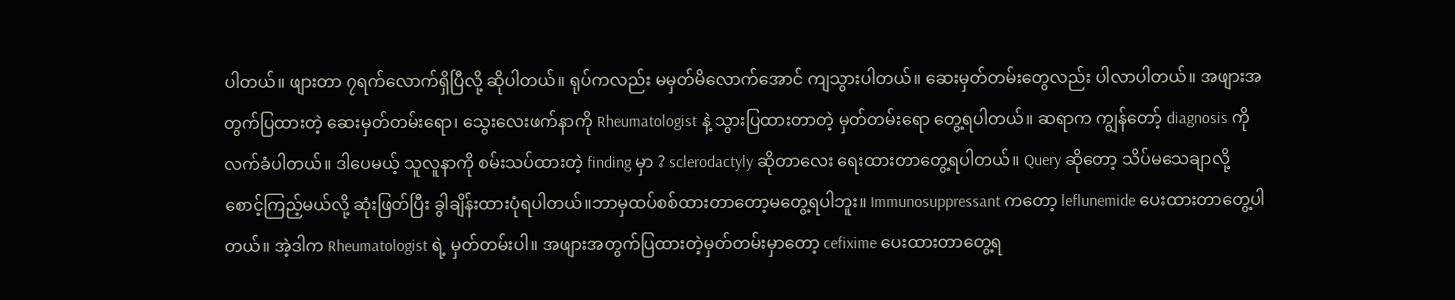ပါတယ်။ ဖျားတာ ၇ရက်လောက်ရှိပြီလို့ ဆိုပါတယ်။ ရုပ်ကလည်း မမှတ်မိလောက်အောင် ကျသွားပါတယ်။ ဆေးမှတ်တမ်းတွေလည်း ပါလာပါတယ်။ အဖျားအတွက်ပြထားတဲ့ ဆေးမှတ်တမ်းရော၊ သွေးလေးဖက်နာကို Rheumatologist နဲ့ သွားပြထားတာတဲ့ မှတ်တမ်းရော တွေ့ရပါတယ်။ ဆရာက ကျွန်တော့် diagnosis ကို လက်ခံပါတယ်။ ဒါပေမယ့် သူလူနာကို စမ်းသပ်ထားတဲ့ finding မှာ ? sclerodactyly ဆိုတာလေး ရေးထားတာတွေ့ရပါတယ်။ Query ဆိုတော့ သိပ်မသေချာလို့ စောင့်ကြည့်မယ်လို့ ဆုံးဖြတ်ပြီး ခွါချိန်းထားပုံရပါတယ်။ဘာမှထပ်စစ်ထားတာတော့မတွေ့ရပါဘူး။ Immunosuppressant ကတော့ leflunemide ပေးထားတာတွေ့ပါတယ်။ အဲ့ဒါက Rheumatologist ရဲ့ မှတ်တမ်းပါ။ အဖျားအတွက်ပြထားတဲ့မှတ်တမ်းမှာတော့ cefixime ပေးထားတာတွေ့ရ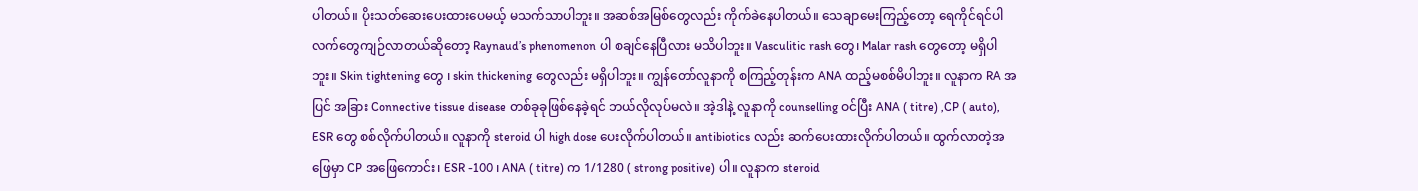ပါတယ်။ ပိုးသတ်ဆေးပေးထားပေမယ့် မသက်သာပါဘူး။ အဆစ်အမြစ်တွေလည်း ကိုက်ခဲနေပါတယ်။ သေချာမေးကြည့်တော့ ရေကိုင်ရင်ပါ လက်တွေကျဉ်လာတယ်ဆိုတော့ Raynaud’s phenomenon ပါ စချင်နေပြီလား မသိပါဘူး။ Vasculitic rash တွေ၊ Malar rash တွေတော့ မရှိပါဘူး။ Skin tightening တွေ ၊ skin thickening တွေလည်း မရှိပါဘူး။ ကျွန်တော်လူနာကို စကြည့်တုန်းက ANA ထည့်မစစ်မိပါဘူး။ လူနာက RA အပြင် အခြား Connective tissue disease တစ်ခုခုဖြစ်နေခဲ့ရင် ဘယ်လိုလုပ်မလဲ။ အဲ့ဒါနဲ့ လူနာကို counselling ဝင်ပြီး ANA ( titre) ,CP ( auto), ESR တွေ စစ်လိုက်ပါတယ်။ လူနာကို steroid ပါ high dose ပေးလိုက်ပါတယ်။ antibiotics လည်း ဆက်ပေးထားလိုက်ပါတယ်။ ထွက်လာတဲ့အဖြေမှာ CP အဖြေကောင်း၊ ESR -100 ၊ ANA ( titre) က 1/1280 ( strong positive) ပါ။ လူနာက steroid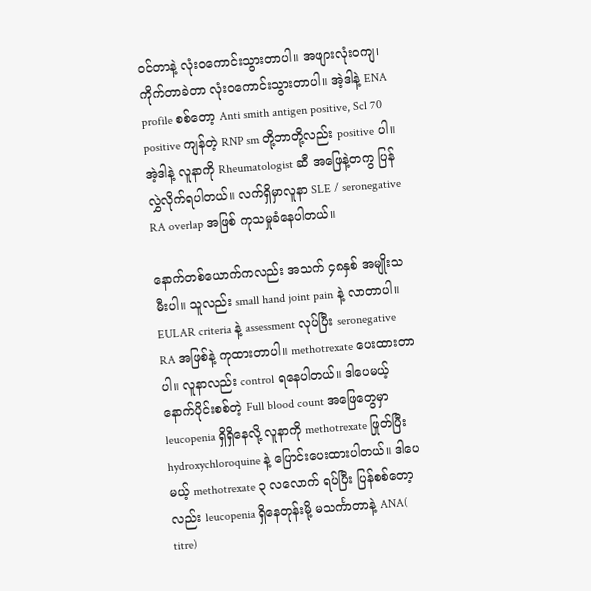ဝင်တာနဲ့ လုံးဝကောင်းသွားတာပါ။ အဖျားလုံးဝကျ၊ ကိုက်တာခဲတာ လုံးဝကောင်းသွားတာပါ။ အဲ့ဒါနဲ့ ENA profile စစ်တော့ Anti smith antigen positive, Scl 70 positive ကျန်တဲ့ RNP sm တို့ဘာတို့လည်း positive ပါ။ အဲ့ဒါနဲ့ လူနာကို Rheumatologist ဆီ အဖြေနဲ့တကွ ပြန်လွှဲလိုက်ရပါတယ်။ လက်ရှိမှာလူနာ SLE / seronegative RA overlap အဖြစ် ကုသမှုခံနေပါတယ်။

နောက်တစ်ယောက်ကလည်း အသက် ၄၈နှစ် အမျိုးသမီးပါ။ သူလည်း small hand joint pain နဲ့ လာတာပါ။ EULAR criteria နဲ့ assessment လုပ်ပြီး seronegative RA အဖြစ်နဲ့ ကုထားတာပါ။ methotrexate ပေးထားတာပါ။ လူနာလည်း control ရနေပါတယ်။ ဒါပေမယ့် နောက်ပိုင်းစစ်တဲ့ Full blood count အဖြေတွေမှာ leucopenia ရှိရှိနေလို့ လူနာကို methotrexate ဖြုတ်ပြီး hydroxychloroquine နဲ့ ပြောင်းပေးထားပါတယ်။ ဒါပေမယ့် methotrexate ၃ လလောက် ရပ်ပြီး ပြန်စစ်တော့လည်း leucopenia ရှိနေတုန်းမို့ မသင်္ကာတာနဲ့ ANA( titre)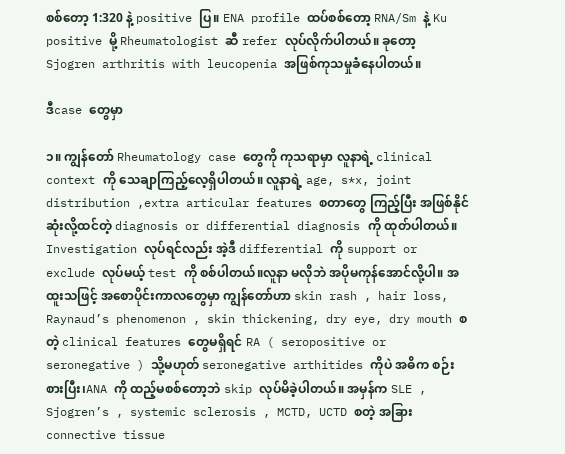စစ်တော့ 1:320 နဲ့ positive ပြ။ ENA profile ထပ်စစ်တော့ RNA/Sm နဲ့ Ku positive မို့ Rheumatologist ဆီ refer လုပ်လိုက်ပါတယ်။ ခုတော့ Sjogren arthritis with leucopenia အဖြစ်ကုသမှုခံနေပါတယ်။

ဒီcase တွေမှာ

၁။ ကျွန်တော် Rheumatology case တွေကို ကုသရာမှာ လူနာရဲ့ clinical context ကို သေချာကြည့်လေ့ရှိပါတယ်။ လူနာရဲ့ age, s*x, joint distribution ,extra articular features စတာတွေ ကြည့်ပြီး အဖြစ်နိုင်ဆုံးလို့ထင်တဲ့ diagnosis or differential diagnosis ကို ထုတ်ပါတယ်။ Investigation လုပ်ရင်လည်း အဲ့ဒီ differential ကို support or exclude လုပ်မယ့် test ကို စစ်ပါတယ်။လူနာ မလိုဘဲ အပိုမကုန်အောင်လို့ပါ။ အထူးသဖြင့် အစောပိုင်းကာလတွေမှာ ကျွန်တော်ဟာ skin rash , hair loss, Raynaud’s phenomenon , skin thickening, dry eye, dry mouth စတဲ့ clinical features တွေမရှိရင် RA ( seropositive or seronegative ) သို့မဟုတ် seronegative arthitides ကိုပဲ အဓိက စဉ်းစားပြီး၊ANA ကို ထည့်မစစ်တော့ဘဲ skip လုပ်မိခဲ့ပါတယ်။ အမှန်က SLE , Sjogren’s , systemic sclerosis , MCTD, UCTD စတဲ့ အခြား connective tissue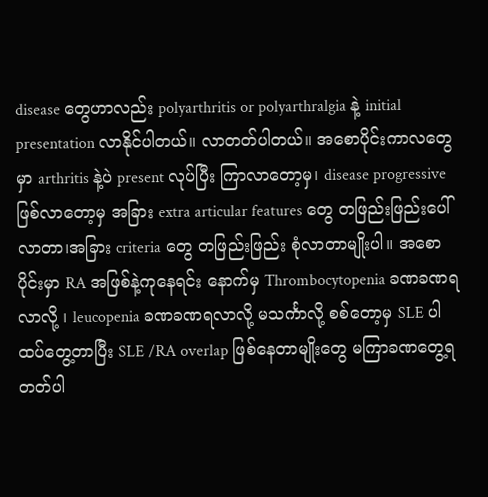disease တွေဟာလည်း polyarthritis or polyarthralgia နဲ့ initial presentation လာနိုင်ပါတယ်။ လာတတ်ပါတယ်။ အစောပိုင်းကာလတွေမှာ arthritis နဲ့ပဲ present လုပ်ပြီး ကြာလာတော့မှ၊ disease progressive ဖြစ်လာတော့မှ အခြား extra articular features တွေ တဖြည်းဖြည်းပေါ်လာတာ၊အခြား criteria တွေ တဖြည်းဖြည်း စုံလာတာမျိုးပါ။ အစောပိုင်းမှာ RA အဖြစ်နဲ့ကုနေရင်း နောက်မှ Thrombocytopenia ခဏခဏရလာလို့ ၊ leucopenia ခဏခဏရလာလို့ မသင်္ကာလို့ စစ်တော့မှ SLE ပါထပ်တွေ့တာပြီး SLE /RA overlap ဖြစ်နေတာမျိုးတွေ မကြာခဏတွေ့ရတတ်ပါ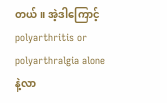တယ်။ အဲ့ဒါကြောင့် polyarthritis or polyarthralgia alone နဲ့လာ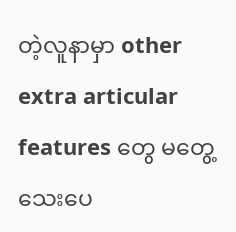တဲ့လူနာမှာ other extra articular features တွေ မတွေ့သေးပေ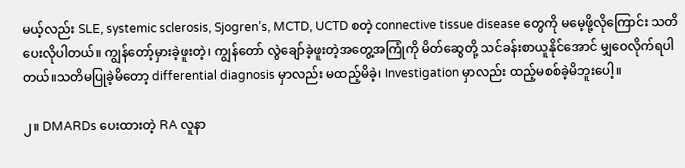မယ့်လည်း SLE, systemic sclerosis, Sjogren’s, MCTD, UCTD စတဲ့ connective tissue disease တွေကို မမေ့ဖို့လိုကြောင်း သတိပေးလိုပါတယ်။ ကျွန်တော့်မှားခဲ့ဖူးတဲ့၊ ကျွန်တော် လွဲချော်ခဲ့ဖူးတဲ့အတွေ့အကြုံကို မိတ်ဆွေတို့ သင်ခန်းစာယူနိုင်အောင် မျှဝေလိုက်ရပါတယ်။သတိမပြုခဲ့မိတော့ differential diagnosis မှာလည်း မထည့်မိခဲ့၊ Investigation မှာလည်း ထည့်မစစ်ခဲ့မိဘူးပေါ့။

၂။ DMARDs ပေးထားတဲ့ RA လူနာ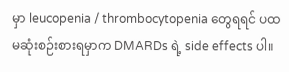မှာ leucopenia / thrombocytopenia တွေရရင် ပထမဆုံးစဉ်းစားရမှာက DMARDs ရဲ့ side effects ပါ။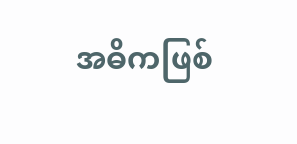အဓိကဖြစ်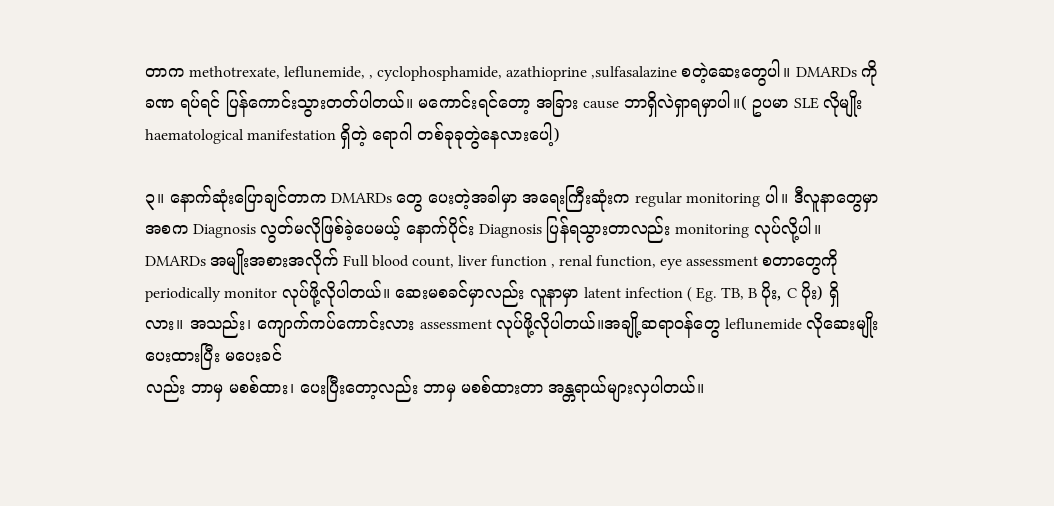တာက methotrexate, leflunemide, , cyclophosphamide, azathioprine ,sulfasalazine စတဲ့ဆေးတွေပါ။ DMARDs ကို ခဏ ရပ်ရင် ပြန်ကောင်းသွားတတ်ပါတယ်။ မကောင်းရင်တော့ အခြား cause ဘာရှိလဲရှာရမှာပါ။( ဥပမာ SLE လိုမျိုး haematological manifestation ရှိတဲ့ ရောဂါ တစ်ခုခုတွဲနေလားပေါ့)

၃။ နောက်ဆုံးပြောချင်တာက DMARDs တွေ ပေးတဲ့အခါမှာ အရေးကြီးဆုံးက regular monitoring ပါ။ ဒီလူနာတွေမှာ အစက Diagnosis လွတ်မလိုဖြစ်ခဲ့ပေမယ့် နောက်ပိုင်း Diagnosis ပြန်ရသွားတာလည်း monitoring လုပ်လို့ပါ။ DMARDs အမျိုးအစားအလိုက် Full blood count, liver function , renal function, eye assessment စတာတွေကို periodically monitor လုပ်ဖို့လိုပါတယ်။ ဆေးမစခင်မှာလည်း လူနာမှာ latent infection ( Eg. TB, B ပိုး, C ပိုး) ရှိလား။ အသည်း၊ ကျောက်ကပ်ကောင်းလား assessment လုပ်ဖို့လိုပါတယ်။အချို့ဆရာဝန်တွေ leflunemide လိုဆေးမျိုးပေးထားပြီး မပေးခင်
လည်း ဘာမှ မစစ်ထား၊ ပေးပြီးတော့လည်း ဘာမှ မစစ်ထားတာ အန္တရာယ်များလှပါတယ်။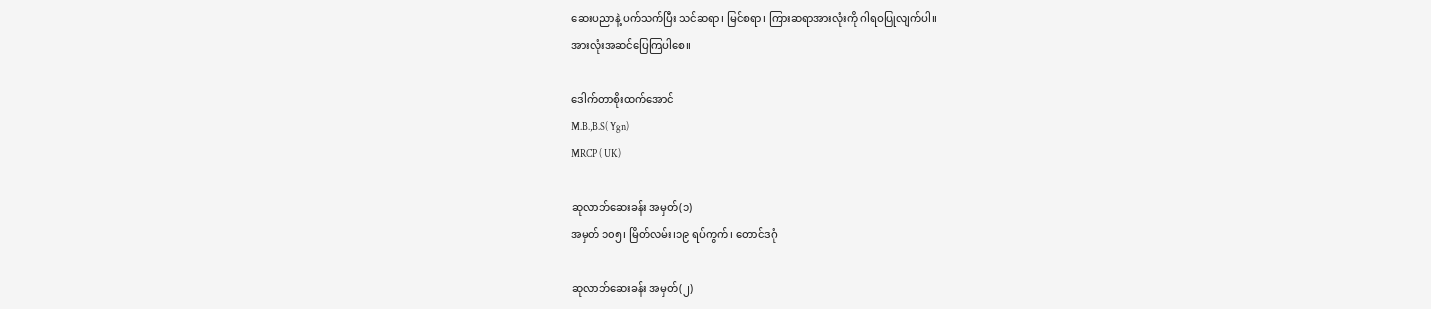ဆေးပညာနဲ့ ပက်သက်ပြီး သင်ဆရာ၊ မြင်စရာ၊ ကြားဆရာအားလုံးကို ဂါရဝပြုလျက်ပါ။
အားလုံးအဆင်ပြေကြပါစေ။

ဒေါက်တာစိုးထက်အောင်
M.B.,B.S( Ygn)
MRCP ( UK)

ဆုလာဘ်ဆေးခန်း အမှတ်(၁)
အမှတ် ၁၀၅၊ မြိတ်လမ်း၊၁၉ ရပ်ကွက်၊ တောင်ဒဂုံ

ဆုလာဘ်ဆေးခန်း အမှတ်(၂)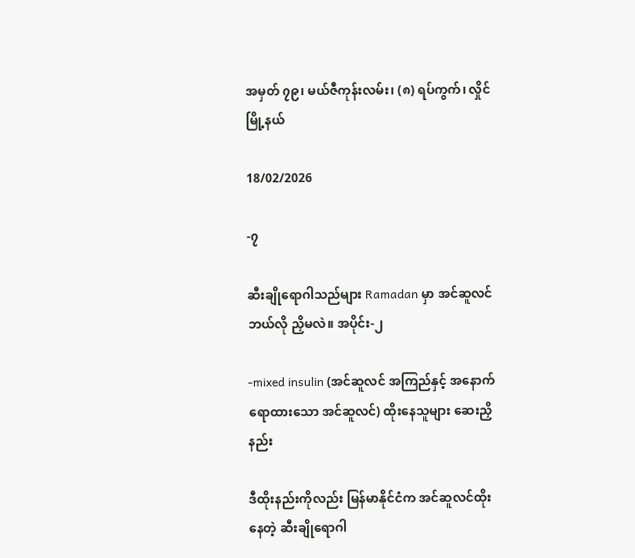အမှတ် ၇၉၊ မယ်ဇီကုန်းလမ်း၊ (၈) ရပ်ကွက်၊ လှိုင်မြို့နယ်

18/02/2026

-၇

ဆီးချိုရောဂါသည်များ Ramadan မှာ အင်ဆူလင် ဘယ်လို ညှိမလဲ။ အပိုင်း-၂

-mixed insulin (အင်ဆူလင် အကြည်နှင့် အနောက်ရောထားသော အင်ဆူလင်) ထိုးနေသူများ ဆေးညှိနည်း

ဒီထိုးနည်းကိုလည်း မြန်မာနိုင်ငံက အင်ဆူလင်ထိုးနေတဲ့ ဆီးချိုရောဂါ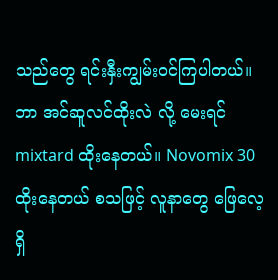သည်တွေ ရင်းနှီးကျွမ်းဝင်ကြပါတယ်။ ဘာ အင်ဆူလင်ထိုးလဲ လို့ မေးရင် mixtard ထိုးနေတယ်။ Novomix 30 ထိုးနေတယ် စသဖြင့် လူနာတွေ ဖြေလေ့ရှိ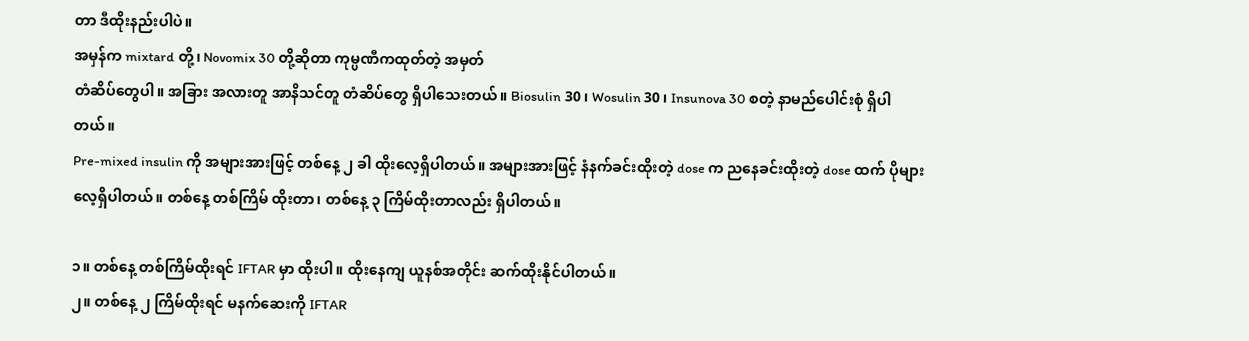တာ ဒီထိုးနည်းပါပဲ။
အမှန်က mixtard တို့၊ Novomix 30 တို့ဆိုတာ ကုမ္ပဏီကထုတ်တဲ့ အမှတ်
တံဆိပ်တွေပါ။ အခြား အလားတူ အာနိသင်တူ တံဆိပ်တွေ ရှိပါသေးတယ်။ Biosulin 30၊ Wosulin 30၊ Insunova 30 စတဲ့ နာမည်ပေါင်းစုံ ရှိပါတယ်။
Pre-mixed insulin ကို အများအားဖြင့် တစ်နေ့ ၂ ခါ ထိုးလေ့ရှိပါတယ်။ အများအားဖြင့် နံနက်ခင်းထိုးတဲ့ dose က ညနေခင်းထိုးတဲ့ dose ထက် ပိုများလေ့ရှိပါတယ်။ တစ်နေ့ တစ်ကြိမ် ထိုးတာ၊ တစ်နေ့ ၃ ကြိမ်ထိုးတာလည်း ရှိပါတယ်။

၁။ တစ်နေ့ တစ်ကြိမ်ထိုးရင် IFTAR မှာ ထိုးပါ။ ထိုးနေကျ ယူနစ်အတိုင်း ဆက်ထိုးနိုင်ပါတယ်။
၂။ တစ်နေ့ ၂ ကြိမ်ထိုးရင် မနက်ဆေးကို IFTAR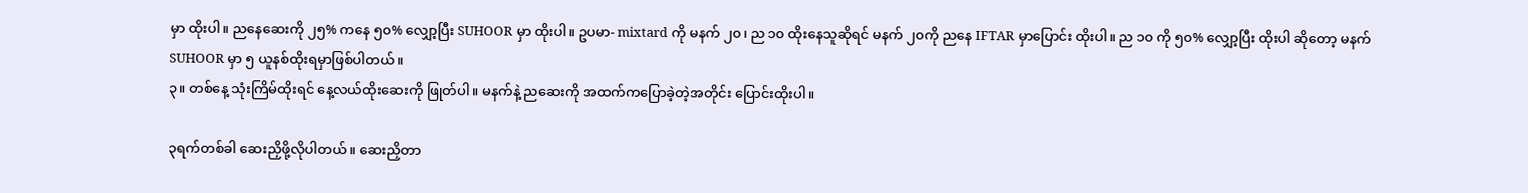မှာ ထိုးပါ။ ညနေဆေးကို ၂၅% ကနေ ၅၀% လျှော့ပြီး SUHOOR မှာ ထိုးပါ။ ဥပမာ- mixtard ကို မနက် ၂၀၊ ည ၁၀ ထိုးနေသူဆိုရင် မနက် ၂၀ကို ညနေ IFTAR မှာပြောင်း ထိုးပါ။ ည ၁၀ ကို ၅၀% လျှော့ပြီး ထိုးပါ ဆိုတော့ မနက် SUHOOR မှာ ၅ ယူနစ်ထိုးရမှာဖြစ်ပါတယ်။
၃။ တစ်နေ့ သုံးကြိမ်ထိုးရင် နေ့လယ်ထိုးဆေးကို ဖြုတ်ပါ။ မနက်နဲ့ ညဆေးကို အထက်ကပြောခဲ့တဲ့အတိုင်း ပြောင်းထိုးပါ။

၃ရက်တစ်ခါ ဆေးညှိဖို့လိုပါတယ်။ ဆေးညှိတာ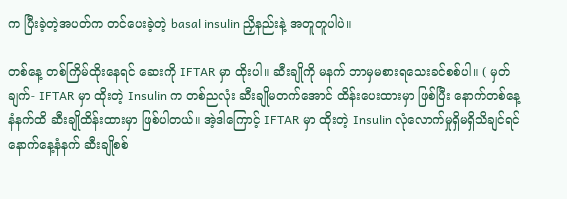က ပြီးခဲ့တဲ့အပတ်က တင်ပေးခဲ့တဲ့ basal insulin ညှိနည်းနဲ့ အတူတူပါပဲ။

တစ်နေ့ တစ်ကြိမ်ထိုးနေရင် ဆေးကို IFTAR မှာ ထိုးပါ။ ဆီးချိုကို မနက် ဘာမှမစားရသေးခင်စစ်ပါ။ ( မှတ်ချက်- IFTAR မှာ ထိုးတဲ့ Insulin က တစ်ညလုံး ဆီးချိုမတက်အောင် ထိန်းပေးထားမှာ ဖြစ်ပြီး နောက်တစ်နေ့ နံနက်ထိ ဆီးချိုထိန်းထားမှာ ဖြစ်ပါတယ်။ အဲ့ဒါကြောင့် IFTAR မှာ ထိုးတဲ့ Insulin လုံလောက်မှုရှိမရှိသိချင်ရင် နောက်နေ့နံနက် ဆီးချိုစစ်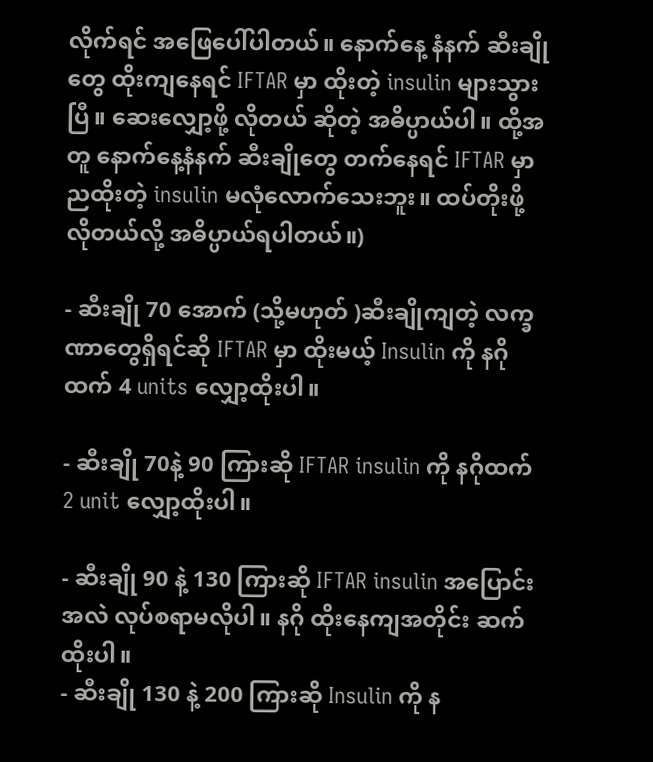လိုက်ရင် အဖြေပေါ်ပါတယ်။ နောက်နေ့ နံနက် ဆီးချိုတွေ ထိုးကျနေရင် IFTAR မှာ ထိုးတဲ့ insulin များသွားပြီ။ ဆေးလျှော့ဖို့ လိုတယ် ဆိုတဲ့ အဓိပ္ပာယ်ပါ။ ထို့အတူ နောက်နေ့နံနက် ဆီးချိုတွေ တက်နေရင် IFTAR မှာညထိုးတဲ့ insulin မလုံလောက်သေးဘူး။ ထပ်တိုးဖို့ လိုတယ်လို့ အဓိပ္ပာယ်ရပါတယ်။)

- ဆီးချို 70 အောက် (သို့မဟုတ် )ဆီးချိုကျတဲ့ လက္ခဏာတွေရှိရင်ဆို IFTAR မှာ ထိုးမယ့် Insulin ကို နဂိုထက် 4 units လျှော့ထိုးပါ။

- ဆီးချို 70နဲ့ 90 ကြားဆို IFTAR insulin ကို နဂိုထက် 2 unit လျှော့ထိုးပါ။

- ဆီးချို 90 နဲ့ 130 ကြားဆို IFTAR insulin အပြောင်းအလဲ လုပ်စရာမလိုပါ။ နဂို ထိုးနေကျအတိုင်း ဆက်ထိုးပါ။
- ဆီးချို 130 နဲ့ 200 ကြားဆို Insulin ကို န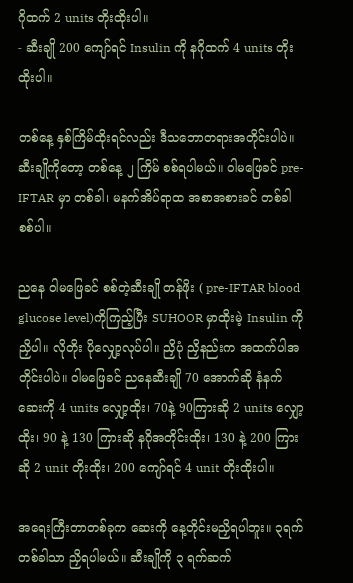ဂိုထက် 2 units တိုးထိုးပါ။
- ဆီးချို 200 ကျော်ရင် Insulin ကို နဂိုထက် 4 units တိုးထိုးပါ။

တစ်နေ့ နှစ်ကြိမ်ထိုးရင်လည်း ဒီသဘောတရားအတိုင်းပါပဲ။ ဆီးချိုကိုတော့ တစ်နေ့ ၂ ကြိမ် စစ်ရပါမယ်။ ဝါမဖြေခင် pre-IFTAR မှာ တစ်ခါ၊ မနက်အိပ်ရာထ အစာအစားခင် တစ်ခါစစ်ပါ။

ညနေ ဝါမဖြေခင် စစ်တဲ့ဆီးချို တန်ဖိုး ( pre-IFTAR blood glucose level)ကိုကြည့်ပြီး SUHOOR မှာထိုးမဲ့ Insulin ကို ညှိပါ။ လိုတိုး ပိုလျှော့လုပ်ပါ။ ညှိပုံ ညှိနည်းက အထက်ပါအတိုင်းပါပဲ။ ဝါမဖြေခင် ညနေဆီးချို 70 အောက်ဆို နံနက်ဆေးကို 4 units လျှော့ထိုး၊ 70နဲ့ 90ကြားဆို 2 units လျှော့ထိုး၊ 90 နဲ့ 130 ကြားဆို နဂိုအတိုင်းထိုး၊ 130 နဲ့ 200 ကြားဆို 2 unit တိုးထိုး၊ 200 ကျော်ရင် 4 unit တိုးထိုးပါ။

အရေးကြီးတာတစ်ခုက ဆေးကို နေ့တိုင်းမညှိရပါဘူး။ ၃ရက် တစ်ခါသာ ညှိရပါမယ်။ ဆီးချိုကို ၃ ရက်ဆက်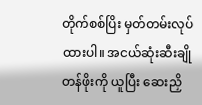တိုက်စစ်ပြိး မှတ်တမ်းလုပ်ထားပါ။ အငယ်ဆုံးဆီးချိုတန်ဖိုးကို ယူပြီး ဆေးညှိ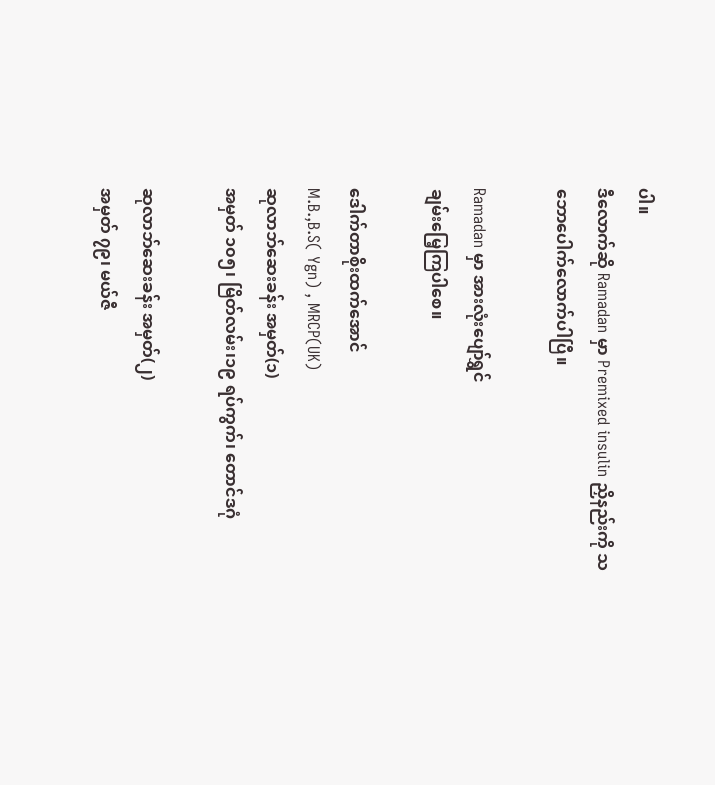ပါ။
ဒီလောက်ဆို Ramadan မှာ Premixed insulin ညှိနည်းကို သဘောပေါက်လောက်ပါပြီ။

Ramadan မှာ အားလုံးပျော်ရွှင်
ချမ်းမြေ့ကြပါစေ။

ဒေါက်တာစိုးထက်အောင်
M.B.,B.S( Ygn) , MRCP(UK)
ဆုလာဘ်ဆေးခန်း အမှတ်(၁)
အမှတ် ၁၀၅၊ မြိတ်လမ်း၊၁၉ ရပ်ကွက်၊ တောင်ဒဂုံ

ဆုလာဘ်ဆေးခန်း အမှတ်(၂)
အမှတ် ၇၉၊ မယ်ဇီ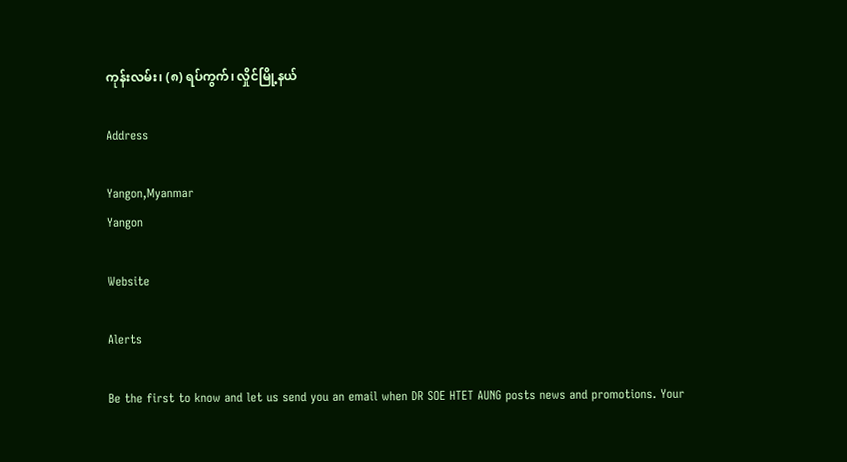ကုန်းလမ်း၊ (၈) ရပ်ကွက်၊ လှိုင်မြို့နယ်

Address

Yangon,Myanmar
Yangon

Website

Alerts

Be the first to know and let us send you an email when DR SOE HTET AUNG posts news and promotions. Your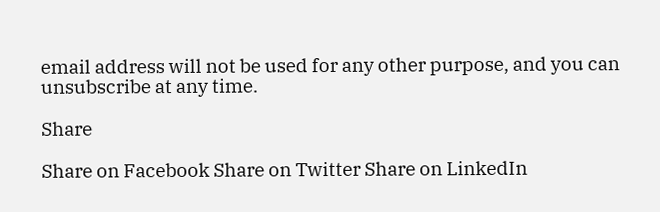email address will not be used for any other purpose, and you can unsubscribe at any time.

Share

Share on Facebook Share on Twitter Share on LinkedIn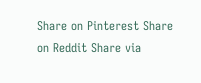Share on Pinterest Share on Reddit Share via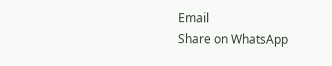Email
Share on WhatsApp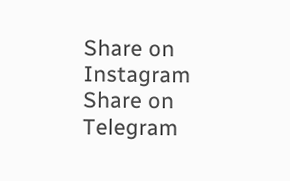Share on Instagram Share on Telegram